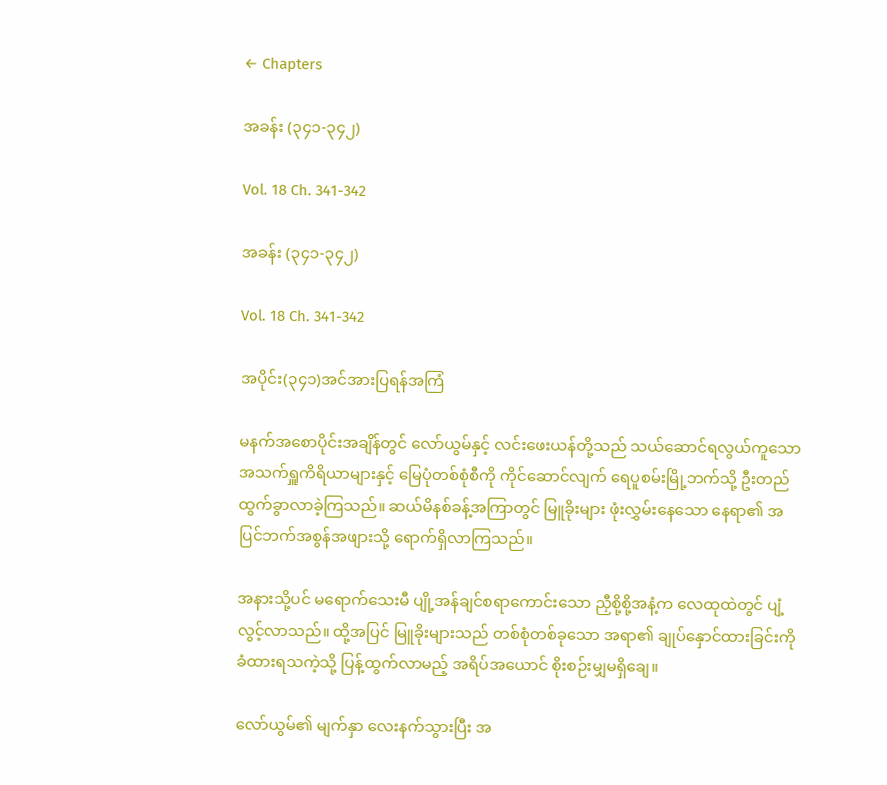← Chapters

အခန်း (၃၄၁-၃၄၂)

Vol. 18 Ch. 341-342

အခန်း (၃၄၁-၃၄၂)

Vol. 18 Ch. 341-342

အပိုင်း(၃၄၁)အင်အားပြရန်အကြံ

မနက်အစောပိုင်းအချိန်တွင် လော်ယွမ်နှင့် လင်းဖေးယန်တို့သည် သယ်ဆောင်ရလွယ်ကူသော အသက်ရှူကိရိယာများနှင့် မြေပုံတစ်စုံစီကို ကိုင်ဆောင်လျက် ရေပူစမ်းမြို့ဘက်သို့ ဦးတည်ထွက်ခွာလာခဲ့ကြသည်။ ဆယ်မိနစ်ခန့်အကြာတွင် မြူခိုးများ ဖုံးလွှမ်းနေသော နေရာ၏ အပြင်ဘက်အစွန်အဖျားသို့ ရောက်ရှိလာကြသည်။

အနားသို့ပင် မရောက်သေးမီ ပျို့အန်ချင်စရာကောင်းသော ညှီစို့စို့အနံ့က လေထုထဲတွင် ပျံ့လွင့်လာသည်။ ထို့အပြင် မြူခိုးများသည် တစ်စုံတစ်ခုသော အရာ၏ ချုပ်နှောင်ထားခြင်းကို ခံထားရသကဲ့သို့ ပြန့်ထွက်လာမည့် အရိပ်အယောင် စိုးစဉ်းမျှမရှိချေ။

လော်ယွမ်၏ မျက်နှာ လေးနက်သွားပြီး အ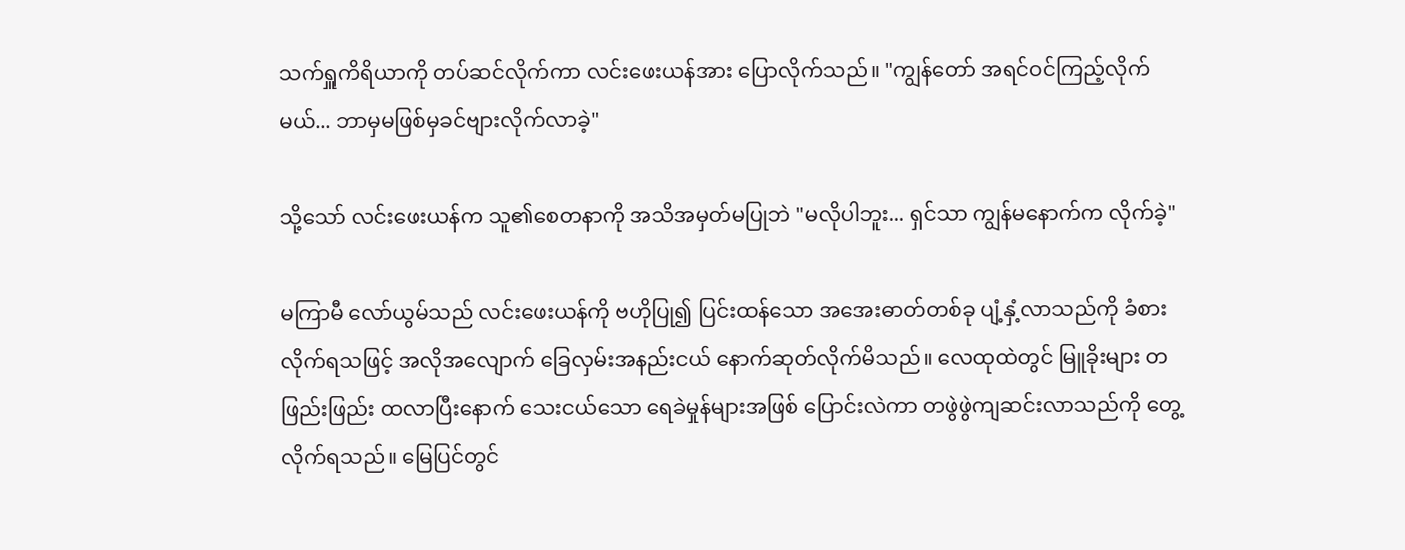သက်ရှူကိရိယာကို တပ်ဆင်လိုက်ကာ လင်းဖေးယန်အား ပြောလိုက်သည်။ "ကျွန်တော် အရင်ဝင်ကြည့်လိုက်မယ်... ဘာမှမဖြစ်မှခင်ဗျားလိုက်လာခဲ့"

သို့သော် လင်းဖေးယန်က သူ၏စေတနာကို အသိအမှတ်မပြုဘဲ "မလိုပါဘူး... ရှင်သာ ကျွန်မနောက်က လိုက်ခဲ့"

မကြာမီ လော်ယွမ်သည် လင်းဖေးယန်ကို ဗဟိုပြု၍ ပြင်းထန်သော အအေးဓာတ်တစ်ခု ပျံ့နှံ့လာသည်ကို ခံစားလိုက်ရသဖြင့် အလိုအလျောက် ခြေလှမ်းအနည်းငယ် နောက်ဆုတ်လိုက်မိသည်။ လေထုထဲတွင် မြူခိုးများ တဖြည်းဖြည်း ထလာပြီးနောက် သေးငယ်သော ရေခဲမှုန်များအဖြစ် ပြောင်းလဲကာ တဖွဲဖွဲကျဆင်းလာသည်ကို တွေ့လိုက်ရသည်။ မြေပြင်တွင်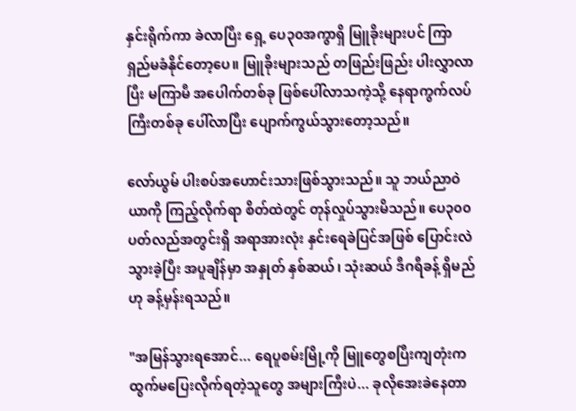နှင်းရိုက်ကာ ခဲလာပြီး ရှေ့ ပေ၃၀အကွာရှိ မြူခိုးများပင် ကြာရှည်မခံနိုင်တော့ပေ။ မြူခိုးများသည် တဖြည်းဖြည်း ပါးလွှာလာပြီး မကြာမီ အပေါက်တစ်ခု ဖြစ်ပေါ်လာသကဲ့သို့ နေရာကွက်လပ်ကြီးတစ်ခု ပေါ်လာပြီး ပျောက်ကွယ်သွားတော့သည်။

လော်ယွမ် ပါးစပ်အဟောင်းသားဖြစ်သွားသည်။ သူ ဘယ်ညာဝဲယာကို ကြည့်လိုက်ရာ စိတ်ထဲတွင် တုန်လှုပ်သွားမိသည်။ ပေ၃၀၀ပတ်လည်အတွင်းရှိ အရာအားလုံး နှင်းရေခဲပြင်အဖြစ် ပြောင်းလဲသွားခဲ့ပြီး အပူချိန်မှာ အနှုတ် နှစ်ဆယ်၊ သုံးဆယ် ဒီဂရီခန့် ရှိမည်ဟု ခန့်မှန်းရသည်။

"အမြန်သွားရအောင်... ရေပူစမ်းမြို့ကို မြူတွေစပြီးကျတုံးက ထွက်မပြေးလိုက်ရတဲ့သူတွေ အများကြီးပဲ... ခုလိုအေးခဲနေတာ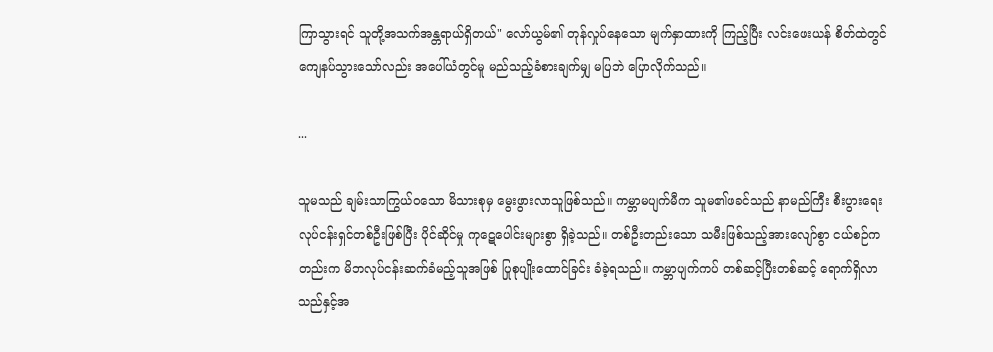ကြာသွားရင် သူတို့အသက်အန္တရာယ်ရှိတယ်" လော်ယွမ်၏ တုန်လှုပ်နေသော မျက်နှာထားကို ကြည့်ပြီး လင်းဖေးယန် စိတ်ထဲတွင် ကျေနပ်သွားသော်လည်း အပေါ်ယံတွင်မူ မည်သည့်ခံစားချက်မျှ မပြဘဲ ပြောလိုက်သည်။

...

သူမသည် ချမ်းသာကြွယ်ဝသော မိသားစုမှ မွေးဖွားလာသူဖြစ်သည်။ ကမ္ဘာမပျက်မီက သူမ၏ဖခင်သည် နာမည်ကြီး စီးပွားရေးလုပ်ငန်းရှင်တစ်ဦးဖြစ်ပြီး ပိုင်ဆိုင်မှု ကုဋေပေါင်းများစွာ ရှိခဲ့သည်။ တစ်ဦးတည်းသော သမီးဖြစ်သည့်အားလျော်စွာ ငယ်စဉ်ကတည်းက မိဘလုပ်ငန်းဆက်ခံမည့်သူအဖြစ် ပြုစုပျိုးထောင်ခြင်း ခံခဲ့ရသည်။ ကမ္ဘာပျက်ကပ် တစ်ဆင့်ပြီးတစ်ဆင့် ရောက်ရှိလာသည်နှင့်အ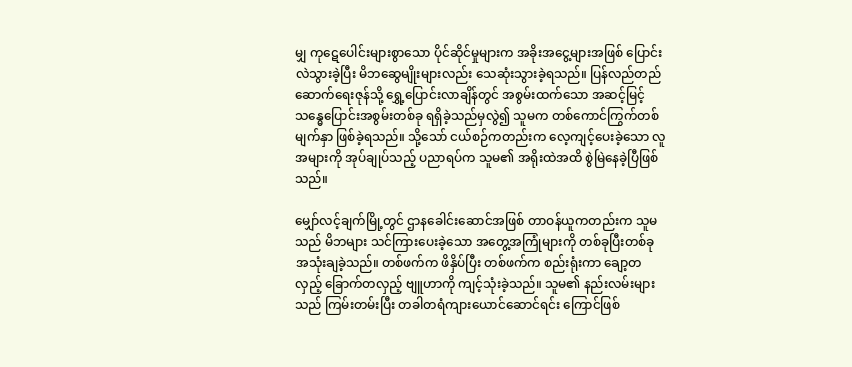မျှ ကုဋေပေါင်းများစွာသော ပိုင်ဆိုင်မှုများက အခိုးအငွေ့များအဖြစ် ပြောင်းလဲသွားခဲ့ပြီး မိဘဆွေမျိုးများလည်း သေဆုံးသွားခဲ့ရသည်။ ပြန်လည်တည်ဆောက်ရေးဇုန်သို့ ရွှေ့ပြောင်းလာချိန်တွင် အစွမ်းထက်သော အဆင့်မြင့်သန္ဓေပြောင်းအစွမ်းတစ်ခု ရရှိခဲ့သည်မှလွဲ၍ သူမက တစ်ကောင်ကြွက်တစ်မျက်နှာ ဖြစ်ခဲ့ရသည်။ သို့သော် ငယ်စဉ်ကတည်းက လေ့ကျင့်ပေးခဲ့သော လူအများကို အုပ်ချုပ်သည့် ပညာရပ်က သူမ၏ အရိုးထဲအထိ စွဲမြဲနေခဲ့ပြီဖြစ်သည်။

မျှော်လင့်ချက်မြို့တွင် ဌာနခေါင်းဆောင်အဖြစ် တာဝန်ယူကတည်းက သူမသည် မိဘများ သင်ကြားပေးခဲ့သော အတွေ့အကြုံများကို တစ်ခုပြီးတစ်ခု အသုံးချခဲ့သည်။ တစ်ဖက်က ဖိနှိပ်ပြီး တစ်ဖက်က စည်းရုံးကာ ချော့တလှည့် ခြောက်တလှည့် ဗျူဟာကို ကျင့်သုံးခဲ့သည်။ သူမ၏ နည်းလမ်းများသည် ကြမ်းတမ်းပြီး တခါတရံကျားယောင်ဆောင်ရင်း ကြောင်ဖြစ်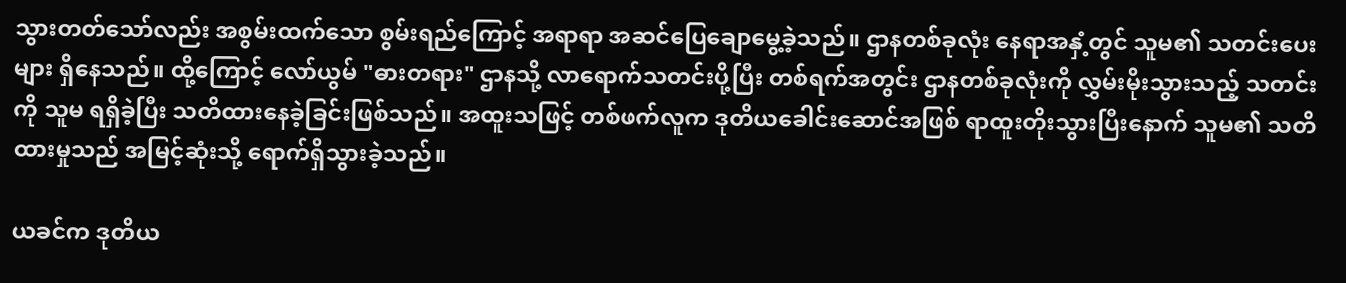သွားတတ်သော်လည်း အစွမ်းထက်သော စွမ်းရည်ကြောင့် အရာရာ အဆင်ပြေချောမွေ့ခဲ့သည်။ ဌာနတစ်ခုလုံး နေရာအနှံ့တွင် သူမ၏ သတင်းပေးများ ရှိနေသည်။ ထို့ကြောင့် လော်ယွမ် "ဓားတရား" ဌာနသို့ လာရောက်သတင်းပို့ပြီး တစ်ရက်အတွင်း ဌာနတစ်ခုလုံးကို လွှမ်းမိုးသွားသည့် သတင်းကို သူမ ရရှိခဲ့ပြီး သတိထားနေခဲ့ခြင်းဖြစ်သည်။ အထူးသဖြင့် တစ်ဖက်လူက ဒုတိယခေါင်းဆောင်အဖြစ် ရာထူးတိုးသွားပြီးနောက် သူမ၏ သတိထားမှုသည် အမြင့်ဆုံးသို့ ရောက်ရှိသွားခဲ့သည်။

ယခင်က ဒုတိယ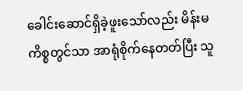ခေါင်းဆောင်ရှိခဲ့ဖူးသော်လည်း မိန်းမကိစ္စတွင်သာ အာရုံစိုက်နေတတ်ပြီး သူ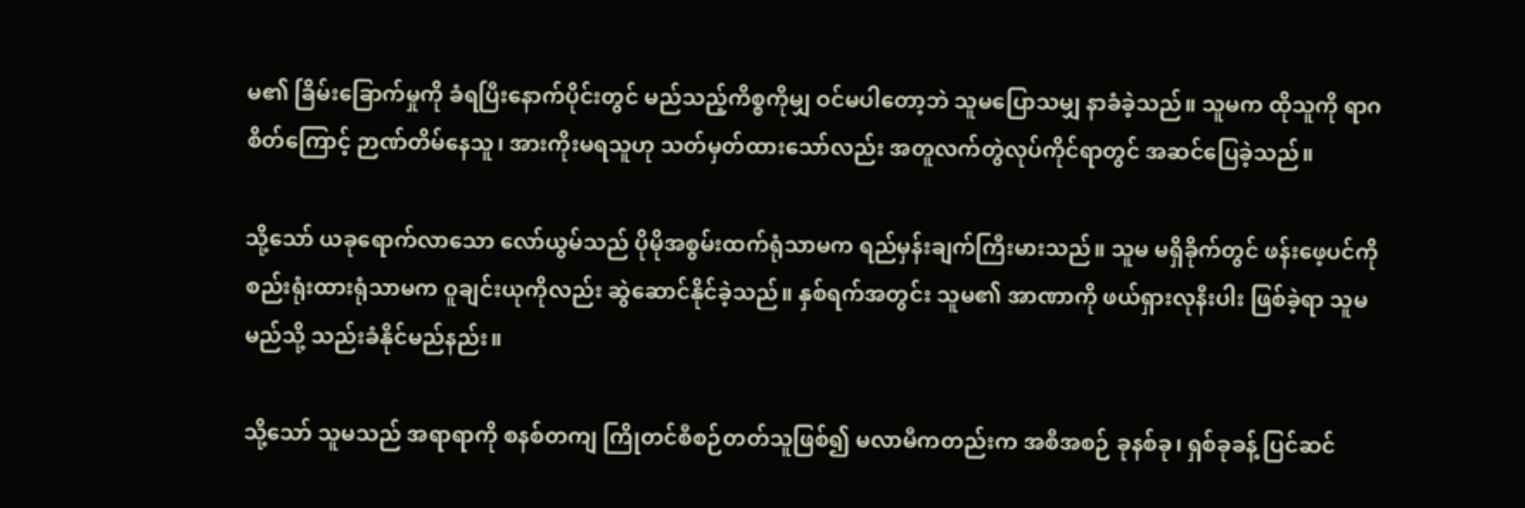မ၏ ခြိမ်းခြောက်မှုကို ခံရပြီးနောက်ပိုင်းတွင် မည်သည့်ကိစ္စကိုမျှ ဝင်မပါတော့ဘဲ သူမပြောသမျှ နာခံခဲ့သည်။ သူမက ထိုသူကို ရာဂစိတ်ကြောင့် ဉာဏ်တိမ်နေသူ၊ အားကိုးမရသူဟု သတ်မှတ်ထားသော်လည်း အတူလက်တွဲလုပ်ကိုင်ရာတွင် အဆင်ပြေခဲ့သည်။

သို့သော် ယခုရောက်လာသော လော်ယွမ်သည် ပိုမိုအစွမ်းထက်ရုံသာမက ရည်မှန်းချက်ကြီးမားသည်။ သူမ မရှိခိုက်တွင် ဖန်းဖေ့ပင်ကိုစည်းရုံးထားရုံသာမက ဝူချင်းယုကိုလည်း ဆွဲဆောင်နိုင်ခဲ့သည်။ နှစ်ရက်အတွင်း သူမ၏ အာဏာကို ဖယ်ရှားလုနီးပါး ဖြစ်ခဲ့ရာ သူမ မည်သို့ သည်းခံနိုင်မည်နည်း။

သို့သော် သူမသည် အရာရာကို စနစ်တကျ ကြိုတင်စီစဉ်တတ်သူဖြစ်၍ မလာမီကတည်းက အစီအစဉ် ခုနစ်ခု၊ ရှစ်ခုခန့် ပြင်ဆင်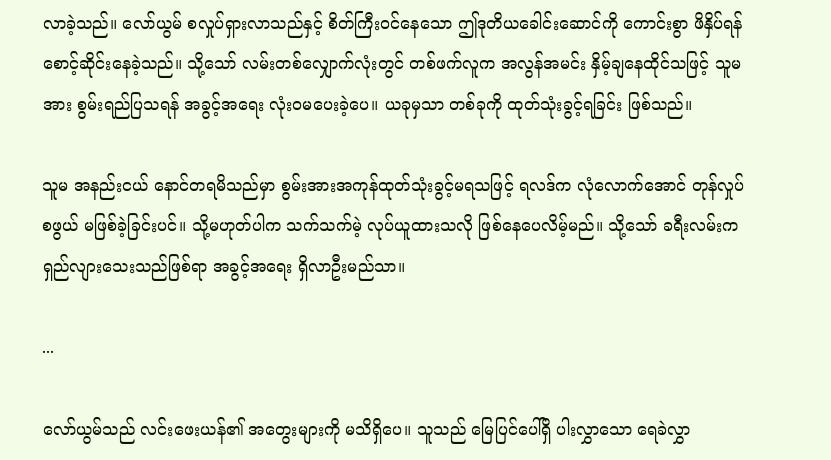လာခဲ့သည်။ လော်ယွမ် စလှုပ်ရှားလာသည်နှင့် စိတ်ကြီးဝင်နေသော ဤဒုတိယခေါင်းဆောင်ကို ကောင်းစွာ ဖိနှိပ်ရန် စောင့်ဆိုင်းနေခဲ့သည်။ သို့သော် လမ်းတစ်လျှောက်လုံးတွင် တစ်ဖက်လူက အလွန်အမင်း နှိမ့်ချနေထိုင်သဖြင့် သူမအား စွမ်းရည်ပြသရန် အခွင့်အရေး လုံးဝမပေးခဲ့ပေ။ ယခုမှသာ တစ်ခုကို ထုတ်သုံးခွင့်ရခြင်း ဖြစ်သည်။

သူမ အနည်းငယ် နောင်တရမိသည်မှာ စွမ်းအားအကုန်ထုတ်သုံးခွင့်မရသဖြင့် ရလဒ်က လုံလောက်အောင် တုန်လှုပ်စဖွယ် မဖြစ်ခဲ့ခြင်းပင်။ သို့မဟုတ်ပါက သက်သက်မဲ့ လုပ်ယူထားသလို ဖြစ်နေပေလိမ့်မည်။ သို့သော် ခရီးလမ်းက ရှည်လျားသေးသည်ဖြစ်ရာ အခွင့်အရေး ရှိလာဦးမည်သာ။

...

လော်ယွမ်သည် လင်းဖေးယန်၏ အတွေးများကို မသိရှိပေ။ သူသည် မြေပြင်ပေါ်ရှိ ပါးလွှာသော ရေခဲလွှာ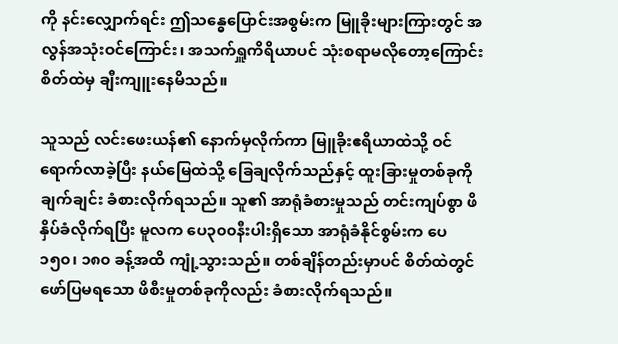ကို နင်းလျှောက်ရင်း ဤသန္ဓေပြောင်းအစွမ်းက မြူခိုးများကြားတွင် အလွန်အသုံးဝင်ကြောင်း၊ အသက်ရှူကိရိယာပင် သုံးစရာမလိုတော့ကြောင်း စိတ်ထဲမှ ချီးကျူးနေမိသည်။

သူသည် လင်းဖေးယန်၏ နောက်မှလိုက်ကာ မြူခိုးဧရိယာထဲသို့ ဝင်ရောက်လာခဲ့ပြီး နယ်မြေထဲသို့ ခြေချလိုက်သည်နှင့် ထူးခြားမှုတစ်ခုကို ချက်ချင်း ခံစားလိုက်ရသည်။ သူ၏ အာရုံခံစားမှုသည် တင်းကျပ်စွာ ဖိနှိပ်ခံလိုက်ရပြီး မူလက ပေ၃၀၀နီးပါးရှိသော အာရုံခံနိုင်စွမ်းက ပေ ၁၅၀၊ ၁၈၀ ခန့်အထိ ကျုံ့သွားသည်။ တစ်ချိန်တည်းမှာပင် စိတ်ထဲတွင် ဖော်ပြမရသော ဖိစီးမှုတစ်ခုကိုလည်း ခံစားလိုက်ရသည်။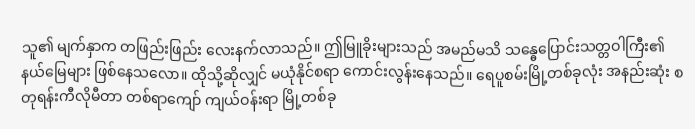သူ၏ မျက်နှာက တဖြည်းဖြည်း လေးနက်လာသည်။ ဤမြူခိုးများသည် အမည်မသိ သန္ဓေပြောင်းသတ္တဝါကြီး၏ နယ်မြေများ ဖြစ်နေသလော။ ထိုသို့ဆိုလျှင် မယုံနိုင်စရာ ကောင်းလွန်းနေသည်။ ရေပူစမ်းမြို့တစ်ခုလုံး အနည်းဆုံး စတုရန်းကီလိုမီတာ တစ်ရာကျော် ကျယ်ဝန်းရာ မြို့တစ်ခု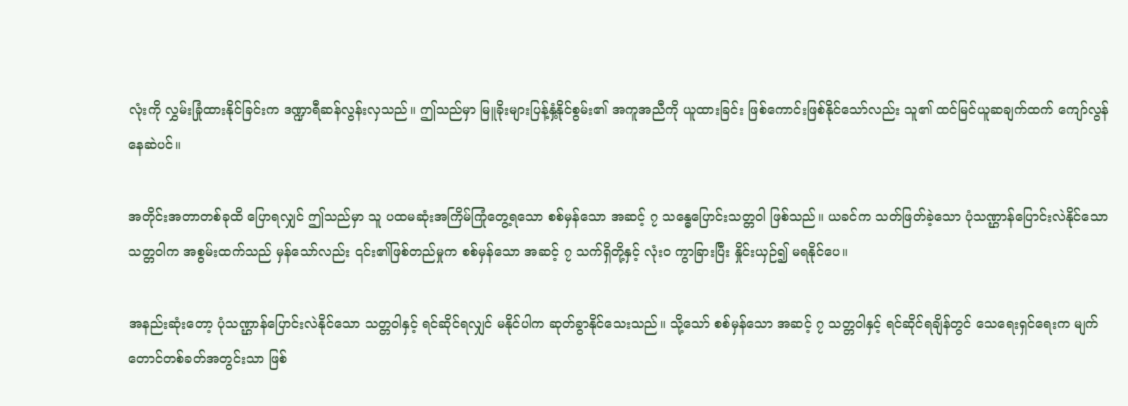လုံးကို လွှမ်းခြုံထားနိုင်ခြင်းက ဒဏ္ဍာရီဆန်လွန်းလှသည်။ ဤသည်မှာ မြူခိုးများပြန့်နှံ့နိုင်စွမ်း၏ အကူအညီကို ယူထားခြင်း ဖြစ်ကောင်းဖြစ်နိုင်သော်လည်း သူ၏ ထင်မြင်ယူဆချက်ထက် ကျော်လွန်နေဆဲပင်။

အတိုင်းအတာတစ်ခုထိ ပြောရလျှင် ဤသည်မှာ သူ ပထမဆုံးအကြိမ်ကြုံတွေ့ရသော စစ်မှန်သော အဆင့် ၇ သန္ဓေပြောင်းသတ္တဝါ ဖြစ်သည်။ ယခင်က သတ်ဖြတ်ခဲ့သော ပုံသဏ္ဌာန်ပြောင်းလဲနိုင်သော သတ္တဝါက အစွမ်းထက်သည် မှန်သော်လည်း ၎င်း၏ဖြစ်တည်မှုက စစ်မှန်သော အဆင့် ၇ သက်ရှိတို့နှင့် လုံးဝ ကွာခြားပြီး နှိုင်းယှဉ်၍ မရနိုင်ပေ။

အနည်းဆုံးတော့ ပုံသဏ္ဌာန်ပြောင်းလဲနိုင်သော သတ္တဝါနှင့် ရင်ဆိုင်ရလျှင် မနိုင်ပါက ဆုတ်ခွာနိုင်သေးသည်။ သို့သော် စစ်မှန်သော အဆင့် ၇ သတ္တဝါနှင့် ရင်ဆိုင်ရချိန်တွင် သေရေးရှင်ရေးက မျက်တောင်တစ်ခတ်အတွင်းသာ ဖြစ်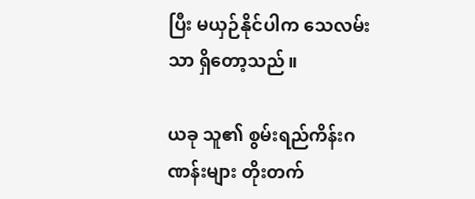ပြီး မယှဉ်နိုင်ပါက သေလမ်းသာ ရှိတော့သည်။

ယခု သူ၏ စွမ်းရည်ကိန်းဂဏန်းများ တိုးတက်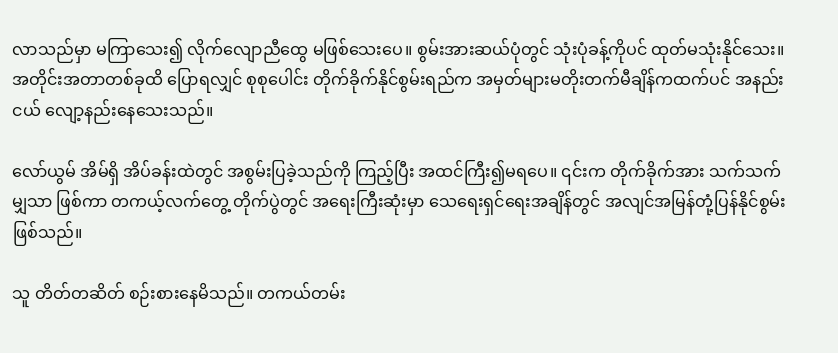လာသည်မှာ မကြာသေး၍ လိုက်လျောညီထွေ မဖြစ်သေးပေ။ စွမ်းအားဆယ်ပုံတွင် သုံးပုံခန့်ကိုပင် ထုတ်မသုံးနိုင်သေး။ အတိုင်းအတာတစ်ခုထိ ပြောရလျှင် စုစုပေါင်း တိုက်ခိုက်နိုင်စွမ်းရည်က အမှတ်များမတိုးတက်မီချိန်ကထက်ပင် အနည်းငယ် လျော့နည်းနေသေးသည်။

လော်ယွမ် အိမ်ရှိ အိပ်ခန်းထဲတွင် အစွမ်းပြခဲ့သည်ကို ကြည့်ပြီး အထင်ကြီး၍မရပေ။ ၎င်းက တိုက်ခိုက်အား သက်သက်မျှသာ ဖြစ်ကာ တကယ့်လက်တွေ့ တိုက်ပွဲတွင် အရေးကြီးဆုံးမှာ သေရေးရှင်ရေးအချိန်တွင် အလျင်အမြန်တုံ့ပြန်နိုင်စွမ်း ဖြစ်သည်။

သူ တိတ်တဆိတ် စဉ်းစားနေမိသည်။ တကယ်တမ်း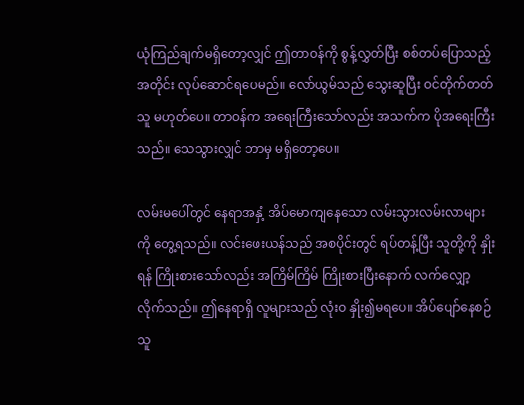ယုံကြည်ချက်မရှိတော့လျှင် ဤတာဝန်ကို စွန့်လွှတ်ပြီး စစ်တပ်ပြောသည့်အတိုင်း လုပ်ဆောင်ရပေမည်။ လော်ယွမ်သည် သွေးဆူပြီး ဝင်တိုက်တတ်သူ မဟုတ်ပေ။ တာဝန်က အရေးကြီးသော်လည်း အသက်က ပိုအရေးကြီးသည်။ သေသွားလျှင် ဘာမှ မရှိတော့ပေ။

လမ်းမပေါ်တွင် နေရာအနှံ့ အိပ်မောကျနေသော လမ်းသွားလမ်းလာများကို တွေ့ရသည်။ လင်းဖေးယန်သည် အစပိုင်းတွင် ရပ်တန့်ပြီး သူတို့ကို နှိုးရန် ကြိုးစားသော်လည်း အကြိမ်ကြိမ် ကြိုးစားပြီးနောက် လက်လျှော့လိုက်သည်။ ဤနေရာရှိ လူများသည် လုံးဝ နှိုး၍မရပေ။ အိပ်ပျော်နေစဉ် သူ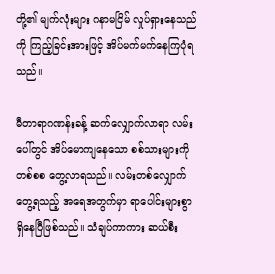တို့၏ မျက်လုံးများ ဂနာမငြိမ် လှုပ်ရှားနေသည်ကို ကြည့်ခြင်းအားဖြင့် အိပ်မက်မက်နေကြပုံရသည်။

မီတာရာဂဏန်းခန့် ဆက်လျှောက်လာရာ လမ်းပေါ်တွင် အိပ်မောကျနေသော စစ်သားများကို တစ်စစ တွေ့လာရသည်။ လမ်းတစ်လျှောက် တွေ့ရသည့် အရေအတွက်မှာ ရာပေါင်းများစွာ ရှိနေပြီဖြစ်သည်။ သံချပ်ကာကား ဆယ်စီး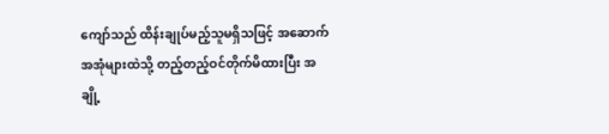ကျော်သည် ထိန်းချုပ်မည့်သူမရှိသဖြင့် အဆောက်အအုံများထဲသို့ တည့်တည့်ဝင်တိုက်မိထားပြီး အချို့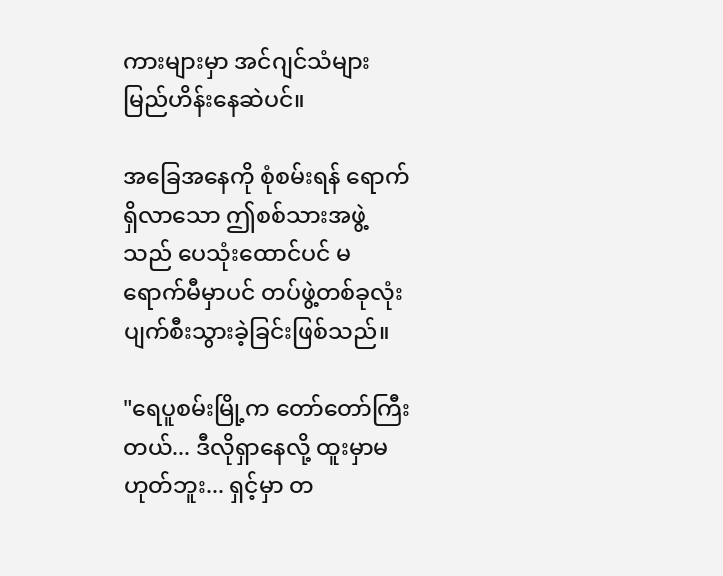ကားများမှာ အင်ဂျင်သံများ မြည်ဟိန်းနေဆဲပင်။

အခြေအနေကို စုံစမ်းရန် ရောက်ရှိလာသော ဤစစ်သားအဖွဲ့သည် ပေသုံးထောင်ပင် မရောက်မီမှာပင် တပ်ဖွဲ့တစ်ခုလုံး ပျက်စီးသွားခဲ့ခြင်းဖြစ်သည်။

"ရေပူစမ်းမြို့က တော်တော်ကြီးတယ်... ဒီလိုရှာနေလို့ ထူးမှာမဟုတ်ဘူး... ရှင့်မှာ တ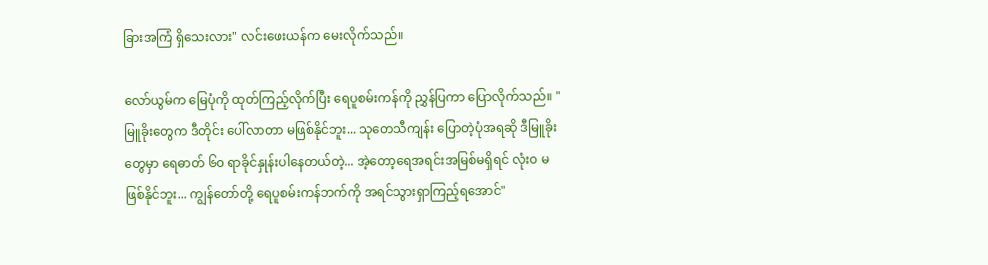ခြားအကြံ ရှိသေးလား" လင်းဖေးယန်က မေးလိုက်သည်။

လော်ယွမ်က မြေပုံကို ထုတ်ကြည့်လိုက်ပြီး ရေပူစမ်းကန်ကို ညွှန်ပြကာ ပြောလိုက်သည်။ "မြူခိုးတွေက ဒီတိုင်း ပေါ်လာတာ မဖြစ်နိုင်ဘူး... သုတေသီကျန်း ပြောတဲ့ပုံအရဆို ဒီမြူခိုးတွေမှာ ရေဓာတ် ၆၀ ရာခိုင်နှုန်းပါနေတယ်တဲ့... အဲ့တော့ရေအရင်းအမြစ်မရှိရင် လုံးဝ မဖြစ်နိုင်ဘူး... ကျွန်တော်တို့ ရေပူစမ်းကန်ဘက်ကို အရင်သွားရှာကြည့်ရအောင်"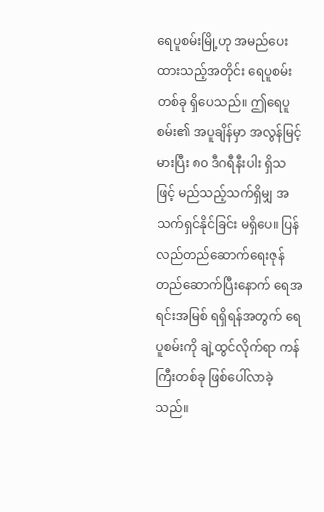ရေပူစမ်းမြို့ဟု အမည်ပေးထားသည့်အတိုင်း ရေပူစမ်းတစ်ခု ရှိပေသည်။ ဤရေပူစမ်း၏ အပူချိန်မှာ အလွန်မြင့်မားပြီး ၈၀ ဒီဂရီနီးပါး ရှိသဖြင့် မည်သည့်သက်ရှိမျှ အသက်ရှင်နိုင်ခြင်း မရှိပေ။ ပြန်လည်တည်ဆောက်ရေးဇုန် တည်ဆောက်ပြီးနောက် ရေအရင်းအမြစ် ရရှိရန်အတွက် ရေပူစမ်းကို ချဲ့ထွင်လိုက်ရာ ကန်ကြီးတစ်ခု ဖြစ်ပေါ်လာခဲ့သည်။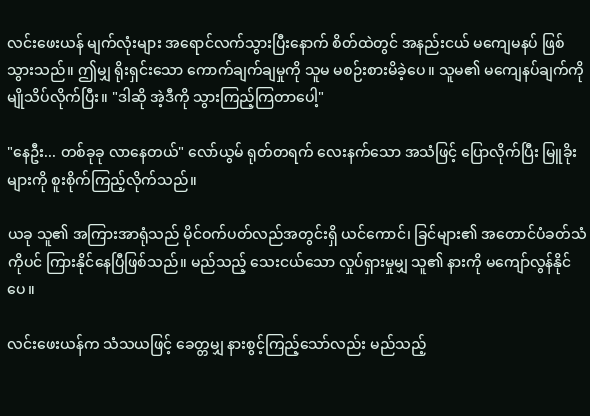လင်းဖေးယန် မျက်လုံးများ အရောင်လက်သွားပြီးနောက် စိတ်ထဲတွင် အနည်းငယ် မကျေမနပ် ဖြစ်သွားသည်။ ဤမျှ ရိုးရှင်းသော ကောက်ချက်ချမှုကို သူမ မစဉ်းစားမိခဲ့ပေ။ သူမ၏ မကျေနပ်ချက်ကို မျိုသိပ်လိုက်ပြီး။ "ဒါဆို အဲ့ဒီကို သွားကြည့်ကြတာပေါ့"

"နေဦး... တစ်ခုခု လာနေတယ်" လော်ယွမ် ရုတ်တရက် လေးနက်သော အသံဖြင့် ပြောလိုက်ပြီး မြူခိုးများကို စူးစိုက်ကြည့်လိုက်သည်။

ယခု သူ၏ အကြားအာရုံသည် မိုင်ဝက်ပတ်လည်အတွင်းရှိ ယင်ကောင်၊ ခြင်များ၏ အတောင်ပံခတ်သံကိုပင် ကြားနိုင်နေပြီဖြစ်သည်။ မည်သည့် သေးငယ်သော လှုပ်ရှားမှုမျှ သူ၏ နားကို မကျော်လွန်နိုင်ပေ။

လင်းဖေးယန်က သံသယဖြင့် ခေတ္တမျှ နားစွင့်ကြည့်သော်လည်း မည်သည့်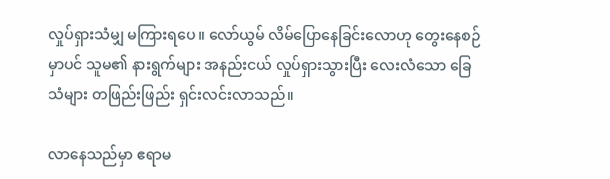လှုပ်ရှားသံမျှ မကြားရပေ။ လော်ယွမ် လိမ်ပြောနေခြင်းလောဟု တွေးနေစဉ်မှာပင် သူမ၏ နားရွက်များ အနည်းငယ် လှုပ်ရှားသွားပြီး လေးလံသော ခြေသံများ တဖြည်းဖြည်း ရှင်းလင်းလာသည်။

လာနေသည်မှာ ဧရာမ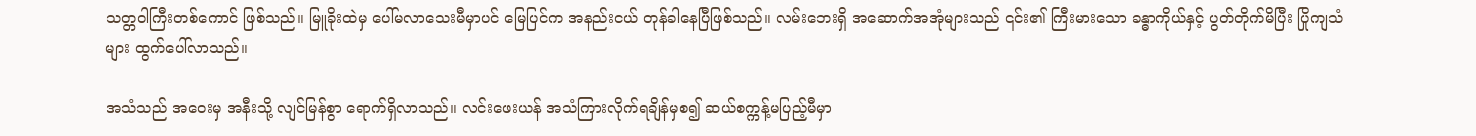သတ္တဝါကြီးတစ်ကောင် ဖြစ်သည်။ မြူခိုးထဲမှ ပေါ်မလာသေးမီမှာပင် မြေပြင်က အနည်းငယ် တုန်ခါနေပြီဖြစ်သည်။ လမ်းဘေးရှိ အဆောက်အအုံများသည် ၎င်း၏ ကြီးမားသော ခန္ဓာကိုယ်နှင့် ပွတ်တိုက်မိပြီး ပြိုကျသံများ ထွက်ပေါ်လာသည်။

အသံသည် အဝေးမှ အနီးသို့ လျင်မြန်စွာ ရောက်ရှိလာသည်။ လင်းဖေးယန် အသံကြားလိုက်ရချိန်မှစ၍ ဆယ်စက္ကန့်မပြည့်မီမှာ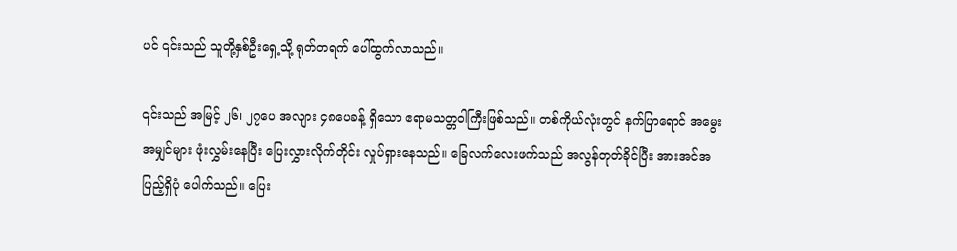ပင် ၎င်းသည် သူတို့နှစ်ဦးရှေ့သို့ ရုတ်တရက် ပေါ်ထွက်လာသည်။

၎င်းသည် အမြင့် ၂၆၊ ၂၇ပေ အလျား ၄၈ပေခန့် ရှိသော ဧရာမသတ္တဝါကြီးဖြစ်သည်။ တစ်ကိုယ်လုံးတွင် နက်ပြာရောင် အမွေးအမျှင်များ ဖုံးလွှမ်းနေပြီး ပြေးလွှားလိုက်တိုင်း လှုပ်ရှားနေသည်။ ခြေလက်လေးဖက်သည် အလွန်တုတ်ခိုင်ပြီး အားအင်အပြည့်ရှိပုံ ပေါက်သည်။ ပြေး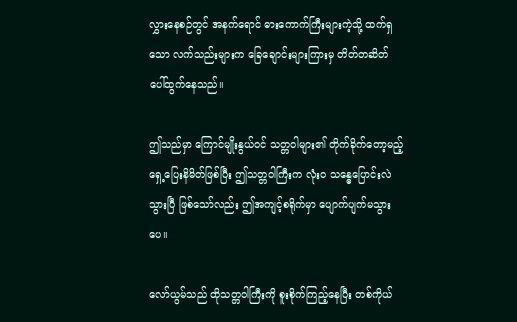လွှားနေစဉ်တွင် အနက်ရောင် ဓားကောက်ကြီးများကဲ့သို့ ထက်ရှသော လက်သည်းများက ခြေချောင်းများကြားမှ တိတ်တဆိတ် ပေါ်ထွက်နေသည်။

ဤသည်မှာ ကြောင်မျိုးနွယ်ဝင် သတ္တဝါများ၏ တိုက်ခိုက်တော့မည့် ရှေ့ပြေးနိမိတ်ဖြစ်ပြီး ဤသတ္တဝါကြီးက လုံးဝ သန္ဓေပြောင်းလဲသွားပြီ ဖြစ်သော်လည်း ဤအကျင့်စရိုက်မှာ ပျောက်ပျက်မသွားပေ။

လော်ယွမ်သည် ထိုသတ္တဝါကြီးကို စူးစိုက်ကြည့်နေပြီး တစ်ကိုယ်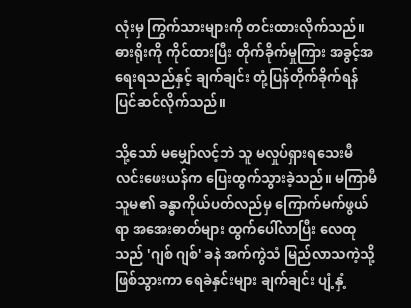လုံးမှ ကြွက်သားများကို တင်းထားလိုက်သည်။ ဓားရိုးကို ကိုင်ထားပြီး တိုက်ခိုက်မှုကြား အခွင့်အရေးရသည်နှင့် ချက်ချင်း တုံ့ပြန်တိုက်ခိုက်ရန် ပြင်ဆင်လိုက်သည်။

သို့သော် မမျှော်လင့်ဘဲ သူ မလှုပ်ရှားရသေးမီ လင်းဖေးယန်က ပြေးထွက်သွားခဲ့သည်။ မကြာမီ သူမ၏ ခန္ဓာကိုယ်ပတ်လည်မှ ကြောက်မက်ဖွယ်ရာ အအေးဓာတ်များ ထွက်ပေါ်လာပြီး လေထုသည် 'ဂျစ် ဂျစ်' ခနဲ အက်ကွဲသံ မြည်လာသကဲ့သို့ ဖြစ်သွားကာ ရေခဲနှင်းများ ချက်ချင်း ပျံ့နှံ့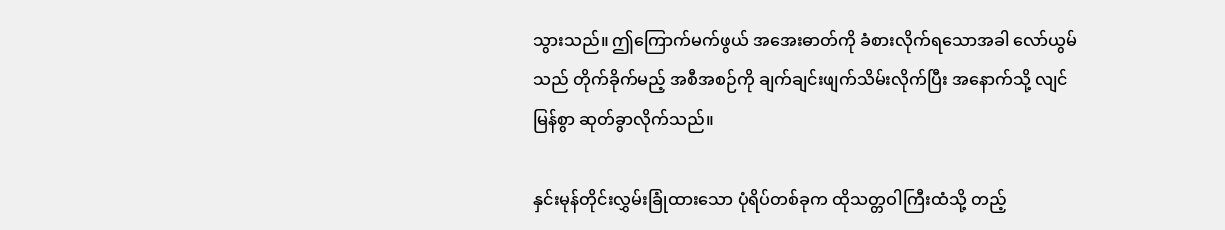သွားသည်။ ဤကြောက်မက်ဖွယ် အအေးဓာတ်ကို ခံစားလိုက်ရသောအခါ လော်ယွမ်သည် တိုက်ခိုက်မည့် အစီအစဉ်ကို ချက်ချင်းဖျက်သိမ်းလိုက်ပြီး အနောက်သို့ လျင်မြန်စွာ ဆုတ်ခွာလိုက်သည်။

နှင်းမုန်တိုင်းလွှမ်းခြုံထားသော ပုံရိပ်တစ်ခုက ထိုသတ္တဝါကြီးထံသို့ တည့်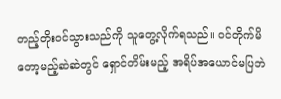တည့်တိုးဝင်သွားသည်ကို သူတွေ့လိုက်ရသည်။ ဝင်တိုက်မိတော့မည့်ဆဲဆဲတွင် ရှောင်တိမ်းမည့် အရိပ်အယောင်မပြဘဲ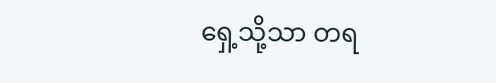ရှေ့သို့သာ တရ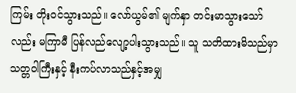ကြမ်း တိုးဝင်သွားသည်။ လော်ယွမ်၏ မျက်နှာ တင်းမာသွားသော်လည်း မကြာမီ ပြန်လည်လျော့ပါးသွားသည်။ သူ သတိထားမိသည်မှာ သတ္တဝါကြီးနှင့် နီးကပ်လာသည်နှင့်အမျှ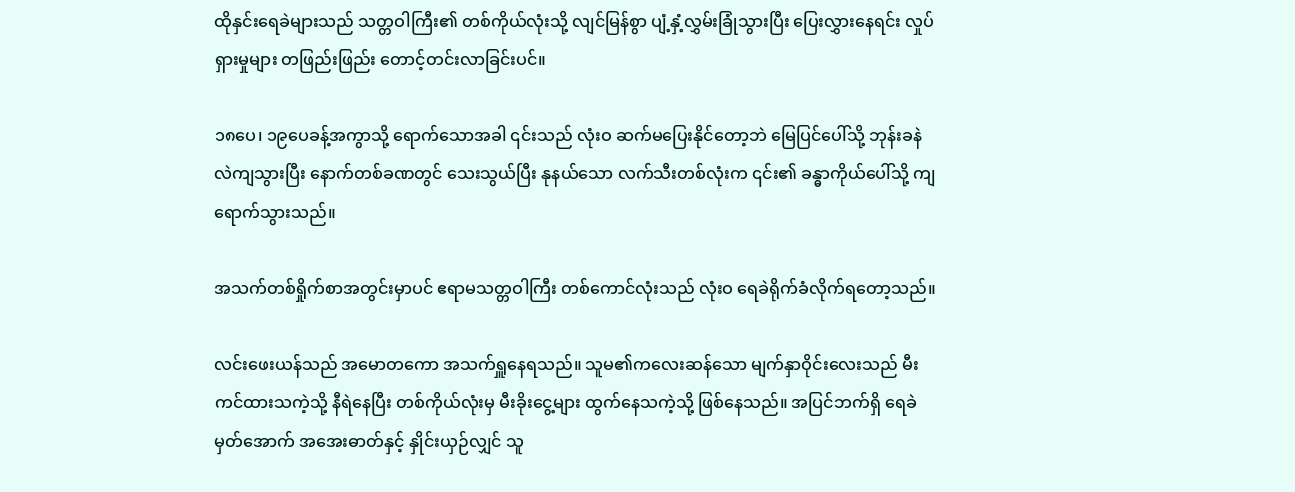ထိုနှင်းရေခဲများသည် သတ္တဝါကြီး၏ တစ်ကိုယ်လုံးသို့ လျင်မြန်စွာ ပျံ့နှံ့လွှမ်းခြုံသွားပြီး ပြေးလွှားနေရင်း လှုပ်ရှားမှုများ တဖြည်းဖြည်း တောင့်တင်းလာခြင်းပင်။

၁၈ပေ၊ ၁၉ပေခန့်အကွာသို့ ရောက်သောအခါ ၎င်းသည် လုံးဝ ဆက်မပြေးနိုင်တော့ဘဲ မြေပြင်ပေါ်သို့ ဘုန်းခနဲ လဲကျသွားပြီး နောက်တစ်ခဏတွင် သေးသွယ်ပြီး နုနယ်သော လက်သီးတစ်လုံးက ၎င်း၏ ခန္ဓာကိုယ်ပေါ်သို့ ကျရောက်သွားသည်။

အသက်တစ်ရှိုက်စာအတွင်းမှာပင် ဧရာမသတ္တဝါကြီး တစ်ကောင်လုံးသည် လုံးဝ ရေခဲရိုက်ခံလိုက်ရတော့သည်။

လင်းဖေးယန်သည် အမောတကော အသက်ရှူနေရသည်။ သူမ၏ကလေးဆန်သော မျက်နှာဝိုင်းလေးသည် မီးကင်ထားသကဲ့သို့ နီရဲနေပြီး တစ်ကိုယ်လုံးမှ မီးခိုးငွေ့များ ထွက်နေသကဲ့သို့ ဖြစ်နေသည်။ အပြင်ဘက်ရှိ ရေခဲမှတ်အောက် အအေးဓာတ်နှင့် နှိုင်းယှဉ်လျှင် သူ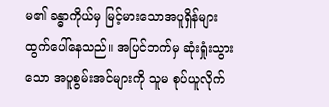မ၏ ခန္ဓာကိုယ်မှ မြင့်မားသောအပူရှိန်များ ထွက်ပေါ်နေသည်။ အပြင်ဘက်မှ ဆုံးရှုံးသွားသော အပူစွမ်းအင်များကို သူမ စုပ်ယူလိုက်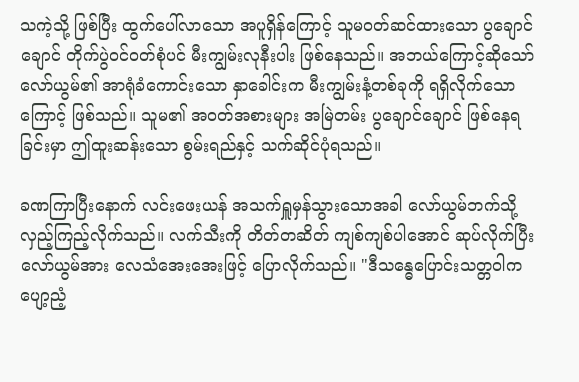သကဲ့သို့ ဖြစ်ပြီး ထွက်ပေါ်လာသော အပူရှိန်ကြောင့် သူမဝတ်ဆင်ထားသော ပွချောင်ချောင် တိုက်ပွဲဝင်ဝတ်စုံပင် မီးကျွမ်းလုနီးပါး ဖြစ်နေသည်။ အဘယ်ကြောင့်ဆိုသော် လော်ယွမ်၏ အာရုံခံကောင်းသော နှာခေါင်းက မီးကျွမ်းနံ့တစ်ခုကို ရရှိလိုက်သောကြောင့် ဖြစ်သည်။ သူမ၏ အဝတ်အစားများ အမြဲတမ်း ပွချောင်ချောင် ဖြစ်နေရခြင်းမှာ ဤထူးဆန်းသော စွမ်းရည်နှင့် သက်ဆိုင်ပုံရသည်။

ခဏကြာပြီးနောက် လင်းဖေးယန် အသက်ရှူမှန်သွားသောအခါ လော်ယွမ်ဘက်သို့ လှည့်ကြည့်လိုက်သည်။ လက်သီးကို တိတ်တဆိတ် ကျစ်ကျစ်ပါအောင် ဆုပ်လိုက်ပြီး လော်ယွမ်အား လေသံအေးအေးဖြင့် ပြောလိုက်သည်။ "ဒီသန္ဓေပြောင်းသတ္တဝါက ပျော့ညံ့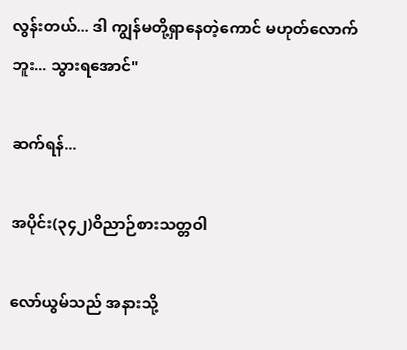လွန်းတယ်... ဒါ ကျွန်မတို့ရှာနေတဲ့ကောင် မဟုတ်လောက်ဘူး... သွားရအောင်"

ဆက်ရန်...

အပိုင်း(၃၄၂)ဝိညာဉ်စားသတ္တဝါ

လော်ယွမ်သည် အနားသို့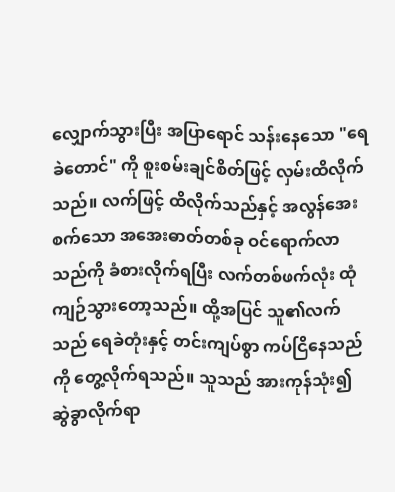လျှောက်သွားပြီး အပြာရောင် သန်းနေသော "ရေခဲတောင်" ကို စူးစမ်းချင်စိတ်ဖြင့် လှမ်းထိလိုက်သည်။ လက်ဖြင့် ထိလိုက်သည်နှင့် အလွန်အေးစက်သော အအေးဓာတ်တစ်ခု ဝင်ရောက်လာသည်ကို ခံစားလိုက်ရပြီး လက်တစ်ဖက်လုံး ထုံကျဉ်သွားတော့သည်။ ထို့အပြင် သူ၏လက်သည် ရေခဲတုံးနှင့် တင်းကျပ်စွာ ကပ်ငြိနေသည်ကို တွေ့လိုက်ရသည်။ သူသည် အားကုန်သုံး၍ ဆွဲခွာလိုက်ရာ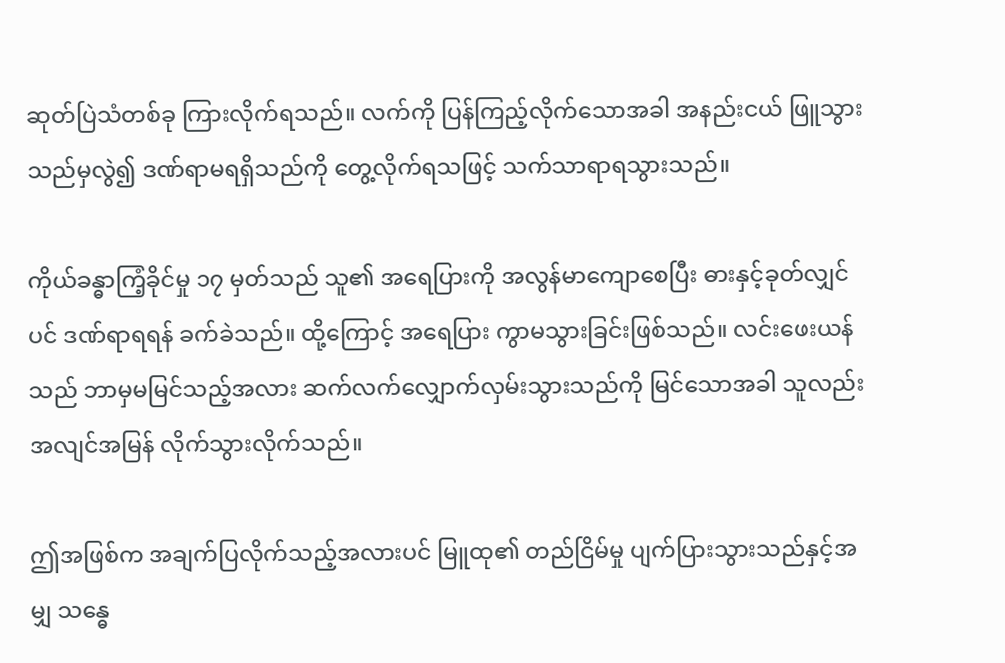ဆုတ်ပြဲသံတစ်ခု ကြားလိုက်ရသည်။ လက်ကို ပြန်ကြည့်လိုက်သောအခါ အနည်းငယ် ဖြူသွားသည်မှလွဲ၍ ဒဏ်ရာမရရှိသည်ကို တွေ့လိုက်ရသဖြင့် သက်သာရာရသွားသည်။

ကိုယ်ခန္ဓာကြံ့ခိုင်မှု ၁၇ မှတ်သည် သူ၏ အရေပြားကို အလွန်မာကျောစေပြီး ဓားနှင့်ခုတ်လျှင်ပင် ဒဏ်ရာရရန် ခက်ခဲသည်။ ထို့ကြောင့် အရေပြား ကွာမသွားခြင်းဖြစ်သည်။ လင်းဖေးယန်သည် ဘာမှမမြင်သည့်အလား ဆက်လက်လျှောက်လှမ်းသွားသည်ကို မြင်သောအခါ သူလည်း အလျင်အမြန် လိုက်သွားလိုက်သည်။

ဤအဖြစ်က အချက်ပြလိုက်သည့်အလားပင် မြူထု၏ တည်ငြိမ်မှု ပျက်ပြားသွားသည်နှင့်အမျှ သန္ဓေ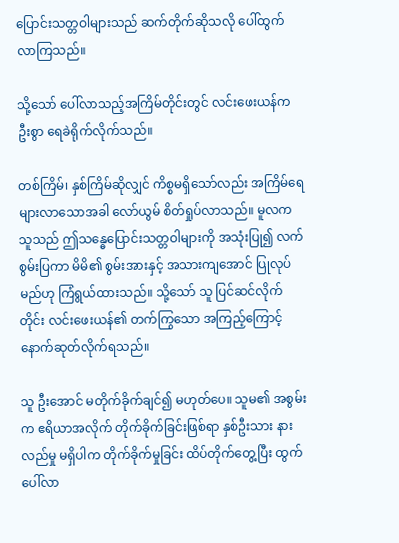ပြောင်းသတ္တဝါများသည် ဆက်တိုက်ဆိုသလို ပေါ်ထွက်လာကြသည်။

သို့သော် ပေါ်လာသည့်အကြိမ်တိုင်းတွင် လင်းဖေးယန်က ဦးစွာ ရေခဲရိုက်လိုက်သည်။

တစ်ကြိမ်၊ နှစ်ကြိမ်ဆိုလျှင် ကိစ္စမရှိသော်လည်း အကြိမ်ရေ များလာသောအခါ လော်ယွမ် စိတ်ရှုပ်လာသည်။ မူလက သူသည် ဤသန္ဓေပြောင်းသတ္တဝါများကို အသုံးပြု၍ လက်စွမ်းပြကာ မိမိ၏ စွမ်းအားနှင့် အသားကျအောင် ပြုလုပ်မည်ဟု ကြံရွယ်ထားသည်။ သို့သော် သူ ပြင်ဆင်လိုက်တိုင်း လင်းဖေးယန်၏ တက်ကြွသော အကြည့်ကြောင့် နောက်ဆုတ်လိုက်ရသည်။

သူ ဦးအောင် မတိုက်ခိုက်ချင်၍ မဟုတ်ပေ။ သူမ၏ အစွမ်းက ဧရိယာအလိုက် တိုက်ခိုက်ခြင်းဖြစ်ရာ နှစ်ဦးသား နားလည်မှု မရှိပါက တိုက်ခိုက်မှုခြင်း ထိပ်တိုက်တွေ့ပြီး ထွက်ပေါ်လာ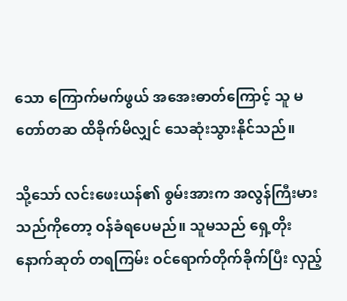သော ကြောက်မက်ဖွယ် အအေးဓာတ်ကြောင့် သူ မတော်တဆ ထိခိုက်မိလျှင် သေဆုံးသွားနိုင်သည်။

သို့သော် လင်းဖေးယန်၏ စွမ်းအားက အလွန်ကြီးမားသည်ကိုတော့ ဝန်ခံရပေမည်။ သူမသည် ရှေ့တိုးနောက်ဆုတ် တရကြမ်း ဝင်ရောက်တိုက်ခိုက်ပြီး လှည့်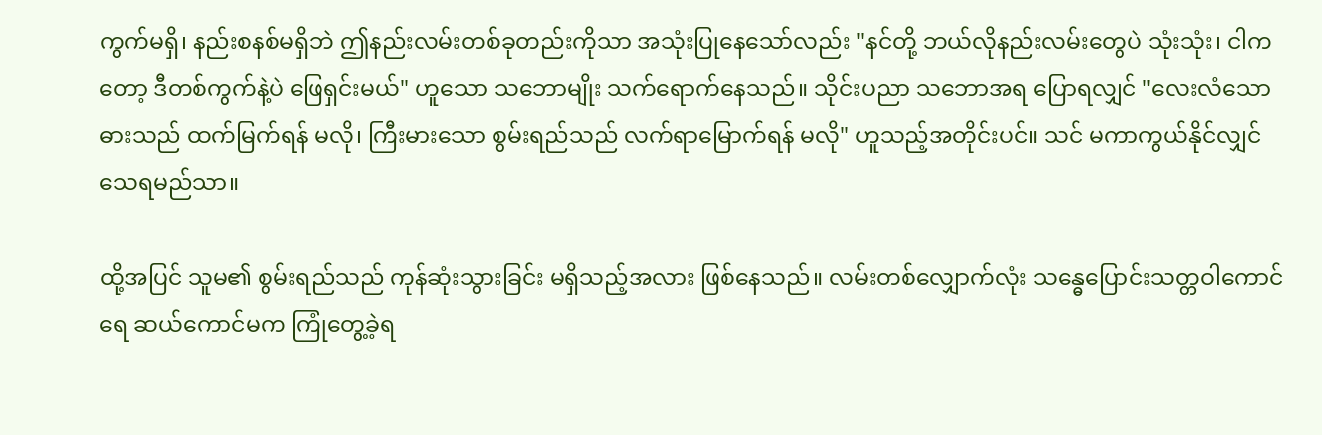ကွက်မရှိ၊ နည်းစနစ်မရှိဘဲ ဤနည်းလမ်းတစ်ခုတည်းကိုသာ အသုံးပြုနေသော်လည်း "နင်တို့ ဘယ်လိုနည်းလမ်းတွေပဲ သုံးသုံး၊ ငါကတော့ ဒီတစ်ကွက်နဲ့ပဲ ဖြေရှင်းမယ်" ဟူသော သဘောမျိုး သက်ရောက်နေသည်။ သိုင်းပညာ သဘောအရ ပြောရလျှင် "လေးလံသော ဓားသည် ထက်မြက်ရန် မလို၊ ကြီးမားသော စွမ်းရည်သည် လက်ရာမြောက်ရန် မလို" ဟူသည့်အတိုင်းပင်။ သင် မကာကွယ်နိုင်လျှင် သေရမည်သာ။

ထို့အပြင် သူမ၏ စွမ်းရည်သည် ကုန်ဆုံးသွားခြင်း မရှိသည့်အလား ဖြစ်နေသည်။ လမ်းတစ်လျှောက်လုံး သန္ဓေပြောင်းသတ္တဝါကောင်ရေ ဆယ်ကောင်မက ကြုံတွေ့ခဲ့ရ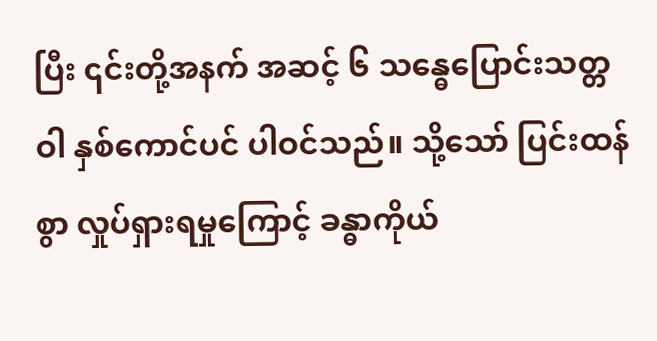ပြီး ၎င်းတို့အနက် အဆင့် ၆ သန္ဓေပြောင်းသတ္တဝါ နှစ်ကောင်ပင် ပါဝင်သည်။ သို့သော် ပြင်းထန်စွာ လှုပ်ရှားရမှုကြောင့် ခန္ဓာကိုယ်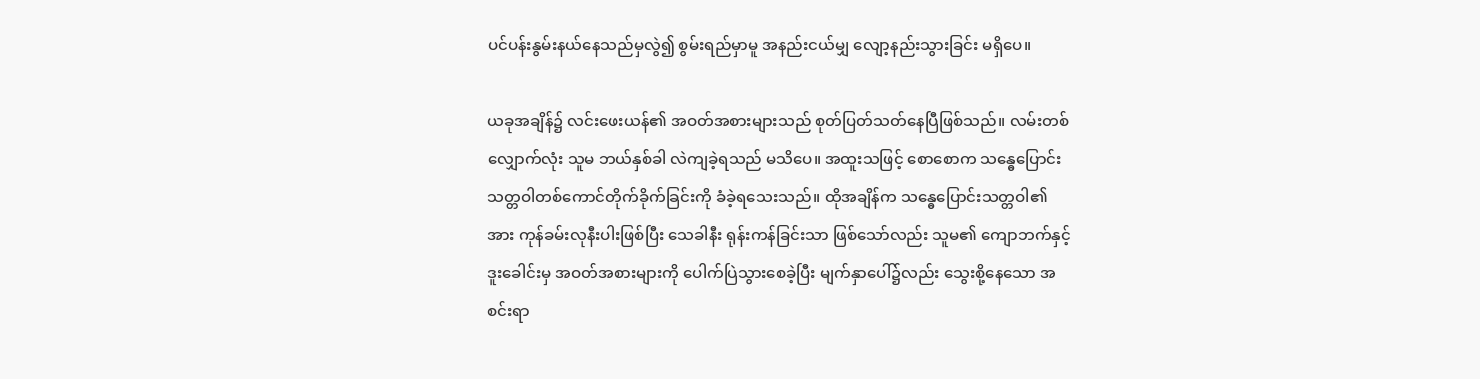ပင်ပန်းနွမ်းနယ်နေသည်မှလွဲ၍ စွမ်းရည်မှာမူ အနည်းငယ်မျှ လျော့နည်းသွားခြင်း မရှိပေ။

ယခုအချိန်၌ လင်းဖေးယန်၏ အဝတ်အစားများသည် စုတ်ပြတ်သတ်နေပြီဖြစ်သည်။ လမ်းတစ်လျှောက်လုံး သူမ ဘယ်နှစ်ခါ လဲကျခဲ့ရသည် မသိပေ။ အထူးသဖြင့် စောစောက သန္ဓေပြောင်းသတ္တဝါတစ်ကောင်တိုက်ခိုက်ခြင်းကို ခံခဲ့ရသေးသည်။ ထိုအချိန်က သန္ဓေပြောင်းသတ္တဝါ၏ အား ကုန်ခမ်းလုနီးပါးဖြစ်ပြီး သေခါနီး ရုန်းကန်ခြင်းသာ ဖြစ်သော်လည်း သူမ၏ ကျောဘက်နှင့် ဒူးခေါင်းမှ အဝတ်အစားများကို ပေါက်ပြဲသွားစေခဲ့ပြီး မျက်နှာပေါ်၌လည်း သွေးစို့နေသော အစင်းရာ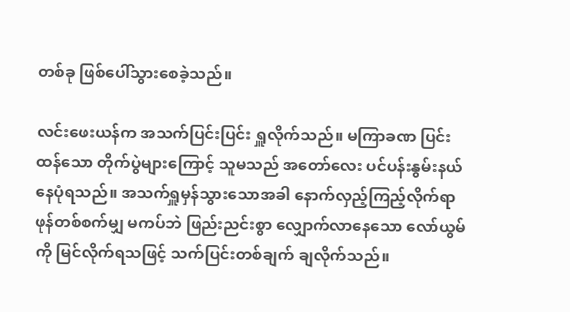တစ်ခု ဖြစ်ပေါ်သွားစေခဲ့သည်။

လင်းဖေးယန်က အသက်ပြင်းပြင်း ရှူလိုက်သည်။ မကြာခဏ ပြင်းထန်သော တိုက်ပွဲများကြောင့် သူမသည် အတော်လေး ပင်ပန်းနွမ်းနယ်နေပုံရသည်။ အသက်ရှူမှန်သွားသောအခါ နောက်လှည့်ကြည့်လိုက်ရာ ဖုန်တစ်စက်မျှ မကပ်ဘဲ ဖြည်းညင်းစွာ လျှောက်လာနေသော လော်ယွမ်ကို မြင်လိုက်ရသဖြင့် သက်ပြင်းတစ်ချက် ချလိုက်သည်။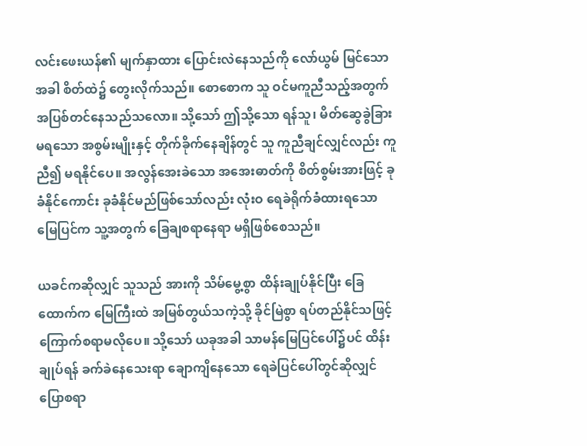လင်းဖေးယန်၏ မျက်နှာထား ပြောင်းလဲနေသည်ကို လော်ယွမ် မြင်သောအခါ စိတ်ထဲ၌ တွေးလိုက်သည်။ စောစောက သူ ဝင်မကူညီသည့်အတွက် အပြစ်တင်နေသည်သလော။ သို့သော် ဤသို့သော ရန်သူ၊ မိတ်ဆွေခွဲခြားမရသော အစွမ်းမျိုးနှင့် တိုက်ခိုက်နေချိန်တွင် သူ ကူညီချင်လျှင်လည်း ကူညီ၍ မရနိုင်ပေ။ အလွန်အေးခဲသော အအေးဓာတ်ကို စိတ်စွမ်းအားဖြင့် ခုခံနိုင်ကောင်း ခုခံနိုင်မည်ဖြစ်သော်လည်း လုံးဝ ရေခဲရိုက်ခံထားရသော မြေပြင်က သူ့အတွက် ခြေချစရာနေရာ မရှိဖြစ်စေသည်။

ယခင်ကဆိုလျှင် သူသည် အားကို သိမ်မွေ့စွာ ထိန်းချုပ်နိုင်ပြီး ခြေထောက်က မြေကြီးထဲ အမြစ်တွယ်သကဲ့သို့ ခိုင်မြဲစွာ ရပ်တည်နိုင်သဖြင့် ကြောက်စရာမလိုပေ။ သို့သော် ယခုအခါ သာမန်မြေပြင်ပေါ်၌ပင် ထိန်းချုပ်ရန် ခက်ခဲနေသေးရာ ချောကျိနေသော ရေခဲပြင်ပေါ်တွင်ဆိုလျှင် ပြောစရာ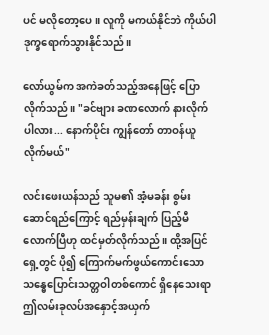ပင် မလိုတော့ပေ။ လူကို မကယ်နိုင်ဘဲ ကိုယ်ပါ ဒုက္ခရောက်သွားနိုင်သည်။

လော်ယွမ်က အကဲခတ်သည့်အနေဖြင့် ပြောလိုက်သည်။ "ခင်ဗျား ခဏလောက် နားလိုက်ပါလား... နောက်ပိုင်း ကျွန်တော် တာဝန်ယူလိုက်မယ်"

လင်းဖေးယန်သည် သူမ၏ အံ့မခန်း စွမ်းဆောင်ရည်ကြောင့် ရည်မှန်းချက် ပြည့်မီလောက်ပြီဟု ထင်မှတ်လိုက်သည်။ ထို့အပြင် ရှေ့တွင် ပို၍ ကြောက်မက်ဖွယ်ကောင်းသော သန္ဓေပြောင်းသတ္တဝါတစ်ကောင် ရှိနေသေးရာ ဤလမ်းခုလပ်အနှောင့်အယှက်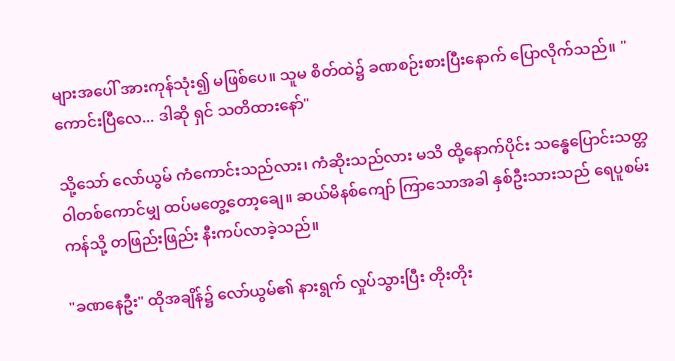များအပေါ် အားကုန်သုံး၍ မဖြစ်ပေ။ သူမ စိတ်ထဲ၌ ခဏစဉ်းစားပြီးနောက် ပြောလိုက်သည်။ "ကောင်းပြီလေ... ဒါဆို ရှင် သတိထားနော်"

သို့သော် လော်ယွမ် ကံကောင်းသည်လား၊ ကံဆိုးသည်လား မသိ ထို့နောက်ပိုင်း သန္ဓေပြောင်းသတ္တဝါတစ်ကောင်မျှ ထပ်မတွေ့တော့ချေ။ ဆယ်မိနစ်ကျော် ကြာသောအခါ နှစ်ဦးသားသည် ရေပူစမ်းကန်သို့ တဖြည်းဖြည်း နီးကပ်လာခဲ့သည်။

"ခဏနေဦး" ထိုအချိန်၌ လော်ယွမ်၏ နားရွက် လှုပ်သွားပြီး တိုးတိုး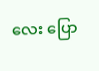လေး ပြော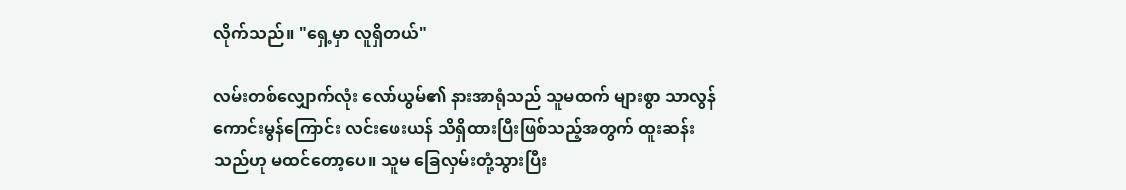လိုက်သည်။ "ရှေ့မှာ လူရှိတယ်"

လမ်းတစ်လျှောက်လုံး လော်ယွမ်၏ နားအာရုံသည် သူမထက် များစွာ သာလွန်ကောင်းမွန်ကြောင်း လင်းဖေးယန် သိရှိထားပြီးဖြစ်သည့်အတွက် ထူးဆန်းသည်ဟု မထင်တော့ပေ။ သူမ ခြေလှမ်းတုံ့သွားပြီး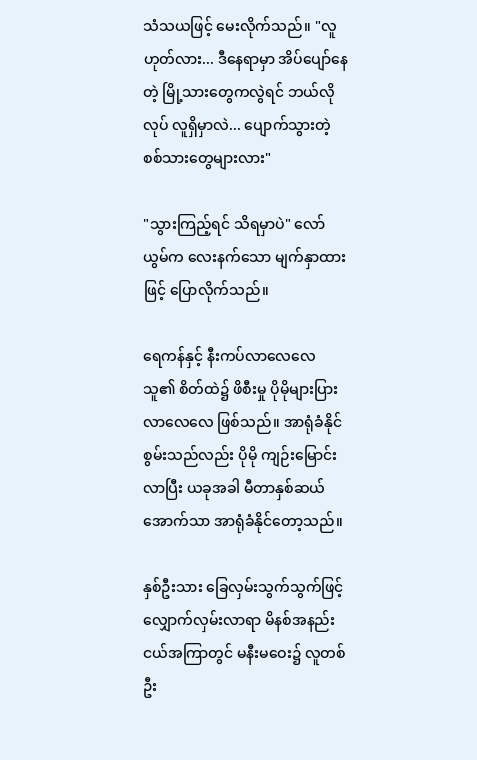သံသယဖြင့် မေးလိုက်သည်။ "လူ ဟုတ်လား... ဒီနေရာမှာ အိပ်ပျော်နေတဲ့ မြို့သားတွေကလွဲရင် ဘယ်လိုလုပ် လူရှိမှာလဲ... ပျောက်သွားတဲ့ စစ်သားတွေများလား"

"သွားကြည့်ရင် သိရမှာပဲ" လော်ယွမ်က လေးနက်သော မျက်နှာထားဖြင့် ပြောလိုက်သည်။

ရေကန်နှင့် နီးကပ်လာလေလေ သူ၏ စိတ်ထဲ၌ ဖိစီးမှု ပိုမိုများပြားလာလေလေ ဖြစ်သည်။ အာရုံခံနိုင်စွမ်းသည်လည်း ပိုမို ကျဉ်းမြောင်းလာပြီး ယခုအခါ မီတာနှစ်ဆယ်အောက်သာ အာရုံခံနိုင်တော့သည်။

နှစ်ဦးသား ခြေလှမ်းသွက်သွက်ဖြင့် လျှောက်လှမ်းလာရာ မိနစ်အနည်းငယ်အကြာတွင် မနီးမဝေး၌ လူတစ်ဦး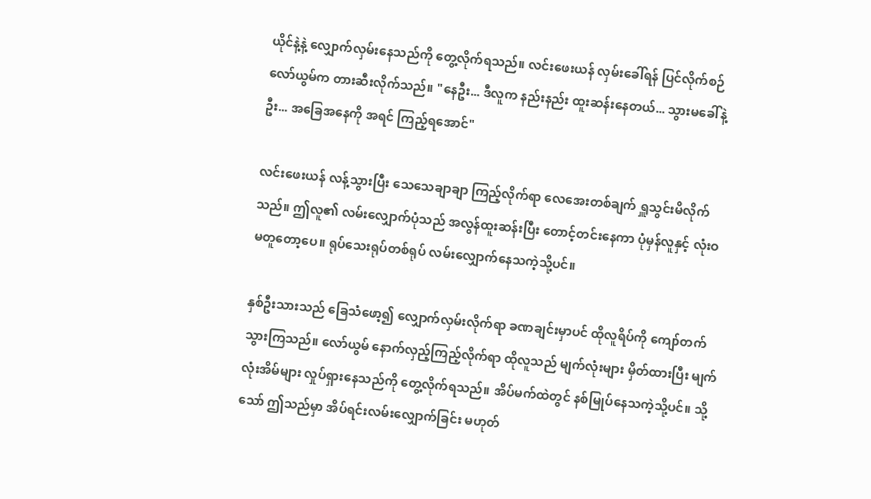ယိုင်နဲ့နဲ့ လျှောက်လှမ်းနေသည်ကို တွေ့လိုက်ရသည်။ လင်းဖေးယန် လှမ်းခေါ်ရန် ပြင်လိုက်စဉ် လော်ယွမ်က တားဆီးလိုက်သည်။ "နေဦး... ဒီလူက နည်းနည်း ထူးဆန်းနေတယ်... သွားမခေါ်နဲ့ဦး... အခြေအနေကို အရင် ကြည့်ရအောင်"

လင်းဖေးယန် လန့်သွားပြီး သေသေချာချာ ကြည့်လိုက်ရာ လေအေးတစ်ချက် ရှူသွင်းမိလိုက်သည်။ ဤလူ၏ လမ်းလျှောက်ပုံသည် အလွန်ထူးဆန်းပြီး တောင့်တင်းနေကာ ပုံမှန်လူနှင့် လုံးဝ မတူတော့ပေ။ ရုပ်သေးရုပ်တစ်ရုပ် လမ်းလျှောက်နေသကဲ့သို့ပင်။

နှစ်ဦးသားသည် ခြေသံဖော့၍ လျှောက်လှမ်းလိုက်ရာ ခဏချင်းမှာပင် ထိုလူရိပ်ကို ကျော်တက်သွားကြသည်။ လော်ယွမ် နောက်လှည့်ကြည့်လိုက်ရာ ထိုလူသည် မျက်လုံးများ မှိတ်ထားပြီး မျက်လုံးအိမ်များ လှုပ်ရှားနေသည်ကို တွေ့လိုက်ရသည်။ အိပ်မက်ထဲတွင် နစ်မြုပ်နေသကဲ့သို့ပင်။ သို့သော် ဤသည်မှာ အိပ်ရင်းလမ်းလျှောက်ခြင်း မဟုတ်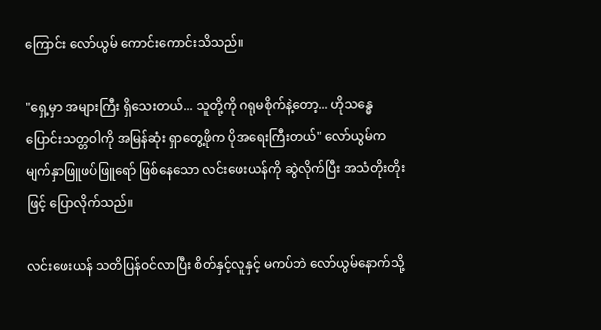ကြောင်း လော်ယွမ် ကောင်းကောင်းသိသည်။

"ရှေ့မှာ အများကြီး ရှိသေးတယ်... သူတို့ကို ဂရုမစိုက်နဲ့တော့... ဟိုသန္ဓေပြောင်းသတ္တဝါကို အမြန်ဆုံး ရှာတွေ့ဖိုက ပိုအရေးကြီးတယ်" လော်ယွမ်က မျက်နှာဖြူဖပ်ဖြူရော် ဖြစ်နေသော လင်းဖေးယန်ကို ဆွဲလိုက်ပြီး အသံတိုးတိုးဖြင့် ပြောလိုက်သည်။

လင်းဖေးယန် သတိပြန်ဝင်လာပြီး စိတ်နှင့်လူနှင့် မကပ်ဘဲ လော်ယွမ်နောက်သို့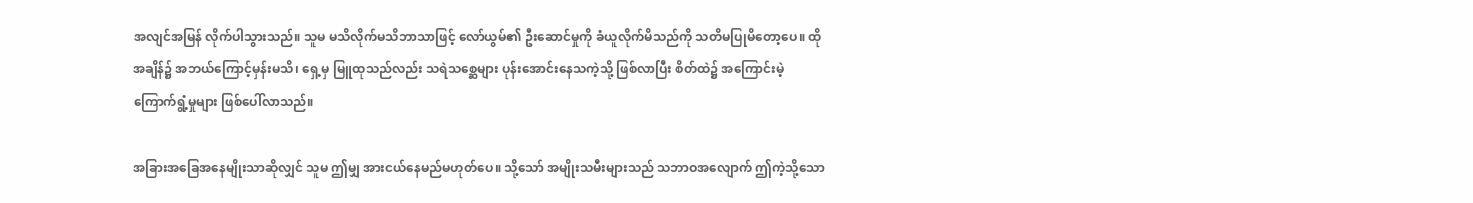အလျင်အမြန် လိုက်ပါသွားသည်။ သူမ မသိလိုက်မသိဘာသာဖြင့် လော်ယွမ်၏ ဦးဆောင်မှုကို ခံယူလိုက်မိသည်ကို သတိမပြုမိတော့ပေ။ ထိုအချိန်၌ အဘယ်ကြောင့်မှန်းမသိ၊ ရှေ့မှ မြူထုသည်လည်း သရဲသစ္ဆေများ ပုန်းအောင်းနေသကဲ့သို့ ဖြစ်လာပြီး စိတ်ထဲ၌ အကြောင်းမဲ့ ကြောက်ရွံ့မှုများ ဖြစ်ပေါ်လာသည်။

အခြားအခြေအနေမျိုးသာဆိုလျှင် သူမ ဤမျှ အားငယ်နေမည်မဟုတ်ပေ။ သို့သော် အမျိုးသမီးများသည် သဘာဝအလျောက် ဤကဲ့သို့သော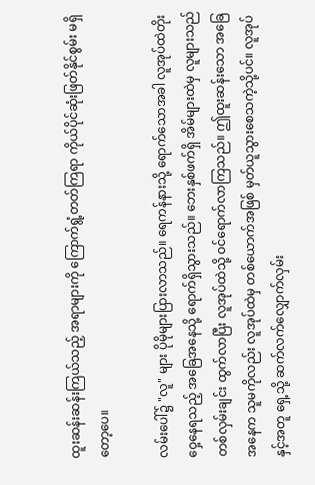ထူးဆန်းဆန်းကြယ်သည့် အရာများကို ကြောက်ရွံ့တတ်ကြရာ ကိုယ်ပိုင်ဆုံးဖြတ်နိုင်စွမ်း မရှိတော့ပေ။

လမ်းပေါ်၌ "လူ" များ ပိုမိုများပြားလာသည်။ ရေကန်နားသို့ ရောက်သောအခါ လူအုပ်ထဲတိုးဝှေ့နေရသည့် အခြေအနေသို့ ရောက်ရှိသွားသည်။ ဘေးနှစ်ဖက်ရှိ အိမ်များထဲမှ လူများသည် တစ်လှမ်းချင်း ထွက်လာပြီး လူအုပ်ထဲသို့ ဝင်ရောက်လာကြသည်။ ဤထူးဆန်းသော အခြေအနေက သူမကိုလည်း လူအုပ်ထဲမှ တစ်ယောက်အဖြစ် မှတ်ယူသွားစေသကဲ့သို့ပင်။ လူအုပ်နှင့်အတူ ရှေ့သို့ ဆက်လက်လျှောက်လှမ်း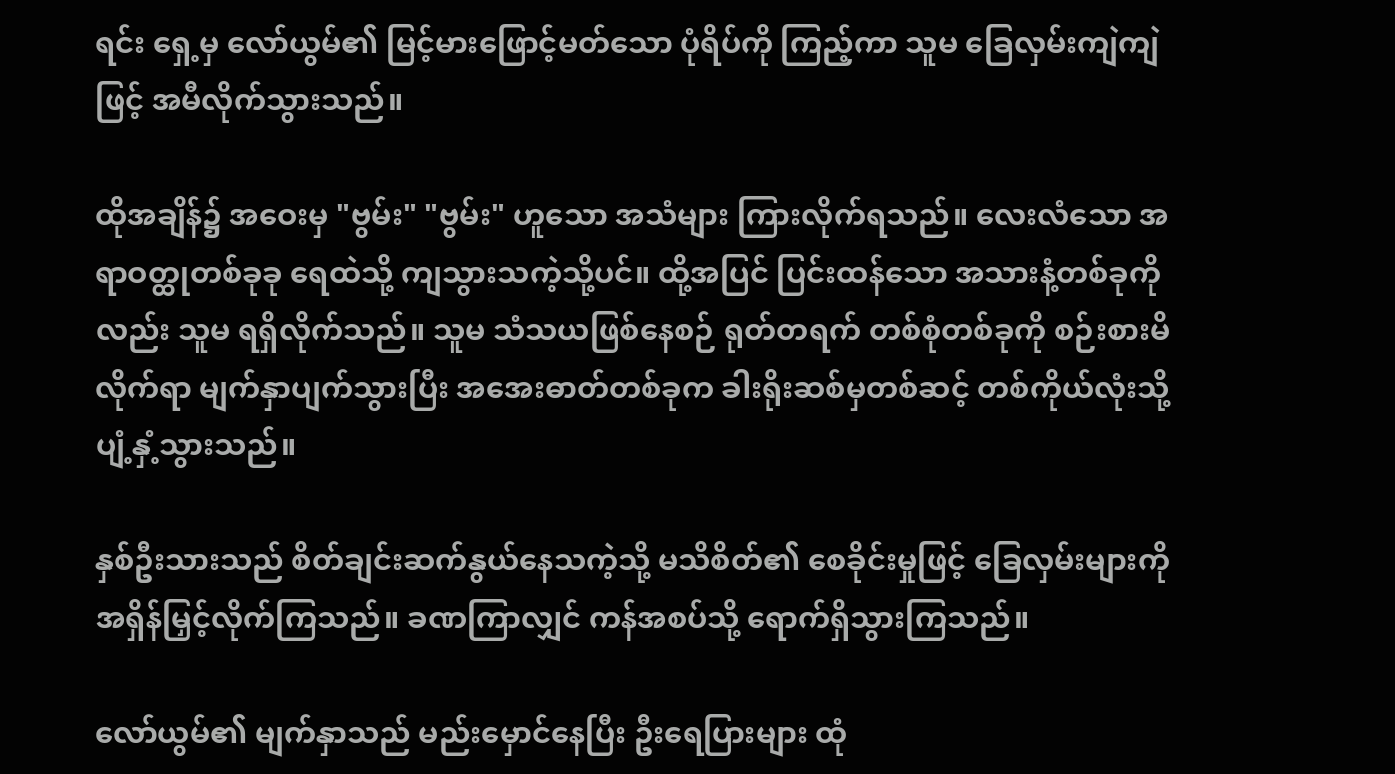ရင်း ရှေ့မှ လော်ယွမ်၏ မြင့်မားဖြောင့်မတ်သော ပုံရိပ်ကို ကြည့်ကာ သူမ ခြေလှမ်းကျဲကျဲဖြင့် အမီလိုက်သွားသည်။

ထိုအချိန်၌ အဝေးမှ "ဗွမ်း" "ဗွမ်း" ဟူသော အသံများ ကြားလိုက်ရသည်။ လေးလံသော အရာဝတ္ထုတစ်ခုခု ရေထဲသို့ ကျသွားသကဲ့သို့ပင်။ ထို့အပြင် ပြင်းထန်သော အသားနံ့တစ်ခုကိုလည်း သူမ ရရှိလိုက်သည်။ သူမ သံသယဖြစ်နေစဉ် ရုတ်တရက် တစ်စုံတစ်ခုကို စဉ်းစားမိလိုက်ရာ မျက်နှာပျက်သွားပြီး အအေးဓာတ်တစ်ခုက ခါးရိုးဆစ်မှတစ်ဆင့် တစ်ကိုယ်လုံးသို့ ပျံ့နှံ့သွားသည်။

နှစ်ဦးသားသည် စိတ်ချင်းဆက်နွယ်နေသကဲ့သို့ မသိစိတ်၏ စေခိုင်းမှုဖြင့် ခြေလှမ်းများကို အရှိန်မြှင့်လိုက်ကြသည်။ ခဏကြာလျှင် ကန်အစပ်သို့ ရောက်ရှိသွားကြသည်။

လော်ယွမ်၏ မျက်နှာသည် မည်းမှောင်နေပြီး ဦးရေပြားများ ထုံ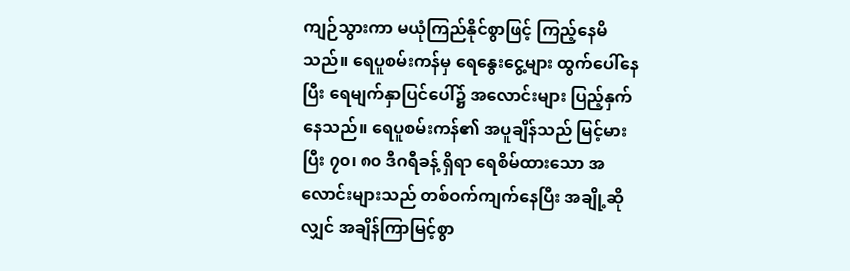ကျဉ်သွားကာ မယုံကြည်နိုင်စွာဖြင့် ကြည့်နေမိသည်။ ရေပူစမ်းကန်မှ ရေနွေးငွေ့များ ထွက်ပေါ်နေပြီး ရေမျက်နှာပြင်ပေါ်၌ အလောင်းများ ပြည့်နှက်နေသည်။ ရေပူစမ်းကန်၏ အပူချိန်သည် မြင့်မားပြီး ၇၀၊ ၈၀ ဒီဂရီခန့် ရှိရာ ရေစိမ်ထားသော အလောင်းများသည် တစ်ဝက်ကျက်နေပြီး အချို့ဆိုလျှင် အချိန်ကြာမြင့်စွာ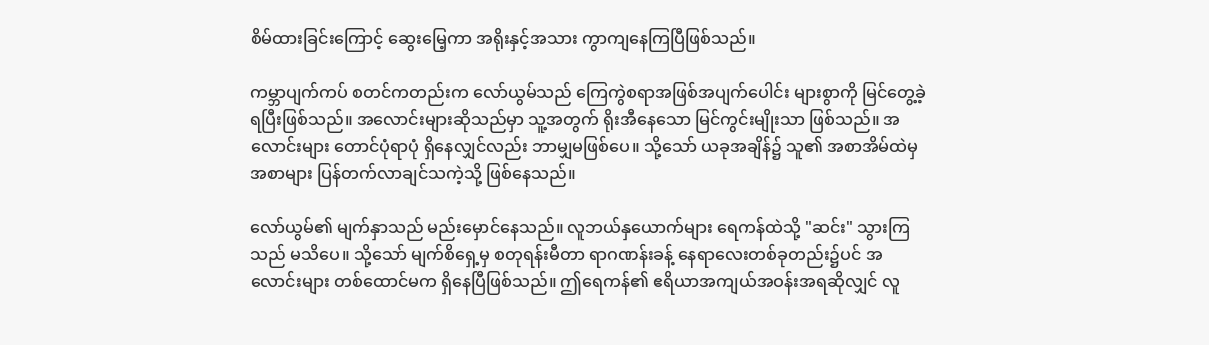စိမ်ထားခြင်းကြောင့် ဆွေးမြေ့ကာ အရိုးနှင့်အသား ကွာကျနေကြပြီဖြစ်သည်။

ကမ္ဘာပျက်ကပ် စတင်ကတည်းက လော်ယွမ်သည် ကြေကွဲစရာအဖြစ်အပျက်ပေါင်း များစွာကို မြင်တွေ့ခဲ့ရပြီးဖြစ်သည်။ အလောင်းများဆိုသည်မှာ သူ့အတွက် ရိုးအီနေသော မြင်ကွင်းမျိုးသာ ဖြစ်သည်။ အလောင်းများ တောင်ပုံရာပုံ ရှိနေလျှင်လည်း ဘာမျှမဖြစ်ပေ။ သို့သော် ယခုအချိန်၌ သူ၏ အစာအိမ်ထဲမှ အစာများ ပြန်တက်လာချင်သကဲ့သို့ ဖြစ်နေသည်။

လော်ယွမ်၏ မျက်နှာသည် မည်းမှောင်နေသည်။ လူဘယ်နှယောက်များ ရေကန်ထဲသို့ "ဆင်း" သွားကြသည် မသိပေ။ သို့သော် မျက်စိရှေ့မှ စတုရန်းမီတာ ရာဂဏန်းခန့် နေရာလေးတစ်ခုတည်း၌ပင် အလောင်းများ တစ်ထောင်မက ရှိနေပြီဖြစ်သည်။ ဤရေကန်၏ ဧရိယာအကျယ်အဝန်းအရဆိုလျှင် လူ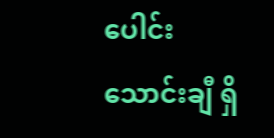ပေါင်း သောင်းချီ ရှိ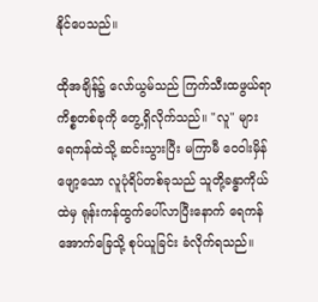နိုင်ပေသည်။

ထိုအချိန်၌ လော်ယွမ်သည် ကြက်သီးထဖွယ်ရာ ကိစ္စတစ်ခုကို တွေ့ရှိလိုက်သည်။ "လူ" များ ရေကန်ထဲသို့ ဆင်းသွားပြီး မကြာမီ ဝေဝါးမှိန်ဖျော့သော လူပုံရိပ်တစ်ခုသည် သူတို့ခန္ဓာကိုယ်ထဲမှ ရုန်းကန်ထွက်ပေါ်လာပြီးနောက် ရေကန်အောက်ခြေသို့ စုပ်ယူခြင်း ခံလိုက်ရသည်။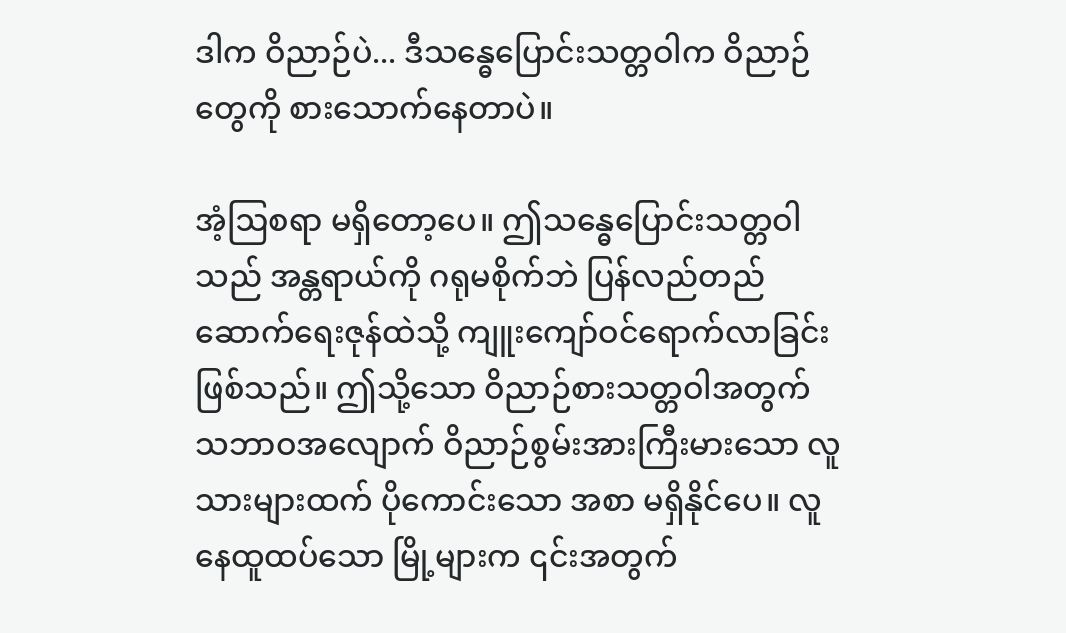ဒါက ဝိညာဉ်ပဲ... ဒီသန္ဓေပြောင်းသတ္တဝါက ဝိညာဉ်တွေကို စားသောက်နေတာပဲ။

အံ့ဩစရာ မရှိတော့ပေ။ ဤသန္ဓေပြောင်းသတ္တဝါသည် အန္တရာယ်ကို ဂရုမစိုက်ဘဲ ပြန်လည်တည်ဆောက်ရေးဇုန်ထဲသို့ ကျူးကျော်ဝင်ရောက်လာခြင်းဖြစ်သည်။ ဤသို့သော ဝိညာဉ်စားသတ္တဝါအတွက် သဘာဝအလျောက် ဝိညာဉ်စွမ်းအားကြီးမားသော လူသားများထက် ပိုကောင်းသော အစာ မရှိနိုင်ပေ။ လူနေထူထပ်သော မြို့များက ၎င်းအတွက်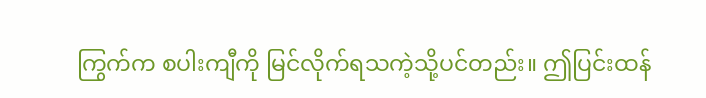ကြွက်က စပါးကျီကို မြင်လိုက်ရသကဲ့သို့ပင်တည်း။ ဤပြင်းထန်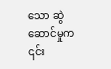သော ဆွဲဆောင်မှုက ၎င်း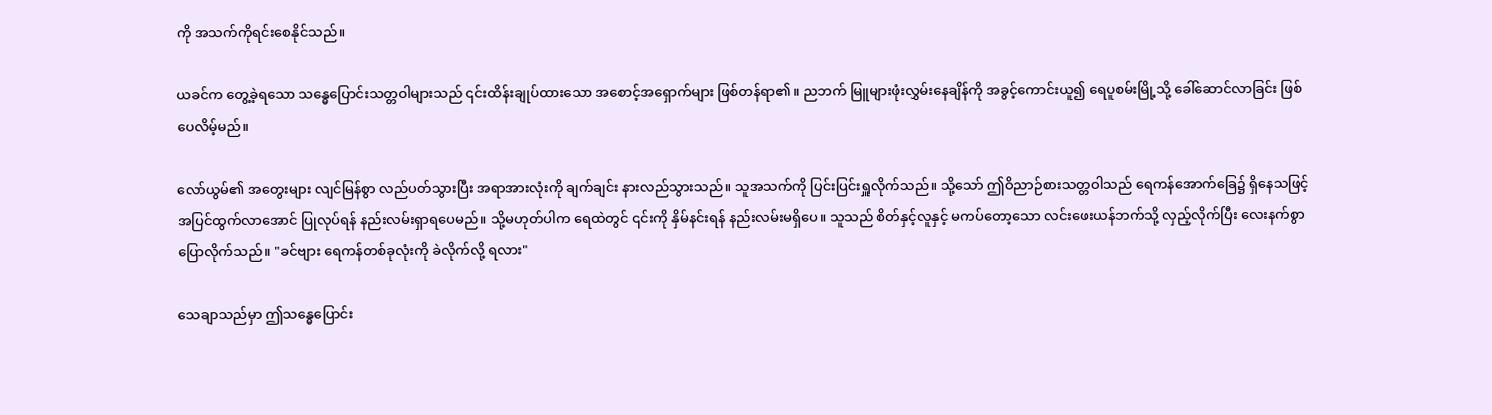ကို အသက်ကိုရင်းစေနိုင်သည်။

ယခင်က တွေ့ခဲ့ရသော သန္ဓေပြောင်းသတ္တဝါများသည် ၎င်းထိန်းချုပ်ထားသော အစောင့်အရှောက်များ ဖြစ်တန်ရာ၏။ ညဘက် မြူများဖုံးလွှမ်းနေချိန်ကို အခွင့်ကောင်းယူ၍ ရေပူစမ်းမြို့သို့ ခေါ်ဆောင်လာခြင်း ဖြစ်ပေလိမ့်မည်။

လော်ယွမ်၏ အတွေးများ လျင်မြန်စွာ လည်ပတ်သွားပြီး အရာအားလုံးကို ချက်ချင်း နားလည်သွားသည်။ သူအသက်ကို ပြင်းပြင်းရှူလိုက်သည်။ သို့သော် ဤဝိညာဉ်စားသတ္တဝါသည် ရေကန်အောက်ခြေ၌ ရှိနေသဖြင့် အပြင်ထွက်လာအောင် ပြုလုပ်ရန် နည်းလမ်းရှာရပေမည်။ သို့မဟုတ်ပါက ရေထဲတွင် ၎င်းကို နှိမ်နင်းရန် နည်းလမ်းမရှိပေ။ သူသည် စိတ်နှင့်လူနှင့် မကပ်တော့သော လင်းဖေးယန်ဘက်သို့ လှည့်လိုက်ပြီး လေးနက်စွာ ပြောလိုက်သည်။ "ခင်ဗျား ရေကန်တစ်ခုလုံးကို ခဲလိုက်လို့ ရလား"

သေချာသည်မှာ ဤသန္ဓေပြောင်း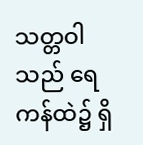သတ္တဝါသည် ရေကန်ထဲ၌ ရှိ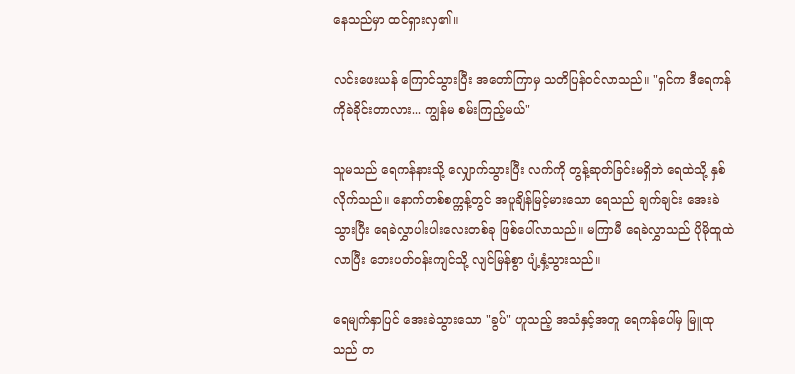နေသည်မှာ ထင်ရှားလှ၏။

လင်းဖေးယန် ကြောင်သွားပြီး အတော်ကြာမှ သတိပြန်ဝင်လာသည်။ "ရှင်က ဒီရေကန်ကိုခဲခိုင်းတာလား... ကျွန်မ စမ်းကြည့်မယ်"

သူမသည် ရေကန်နားသို့ လျှောက်သွားပြီး လက်ကို တွန့်ဆုတ်ခြင်းမရှိဘဲ ရေထဲသို့ နှစ်လိုက်သည်။ နောက်တစ်စက္ကန့်တွင် အပူချိန်မြင့်မားသော ရေသည် ချက်ချင်း အေးခဲသွားပြီး ရေခဲလွှာပါးပါးလေးတစ်ခု ဖြစ်ပေါ်လာသည်။ မကြာမီ ရေခဲလွှာသည် ပိုမိုထူထဲလာပြီး ဘေးပတ်ဝန်းကျင်သို့ လျင်မြန်စွာ ပျံ့နှံ့သွားသည်။

ရေမျက်နှာပြင် အေးခဲသွားသော "ခွပ်" ဟူသည့် အသံနှင့်အတူ ရေကန်ပေါ်မှ မြူထုသည် တ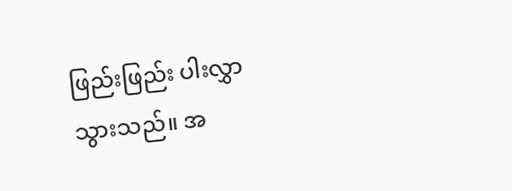ဖြည်းဖြည်း ပါးလွှာသွားသည်။ အ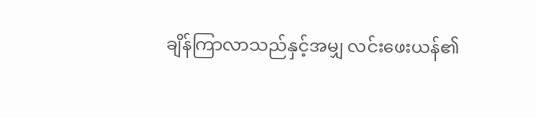ချိန်ကြာလာသည်နှင့်အမျှ လင်းဖေးယန်၏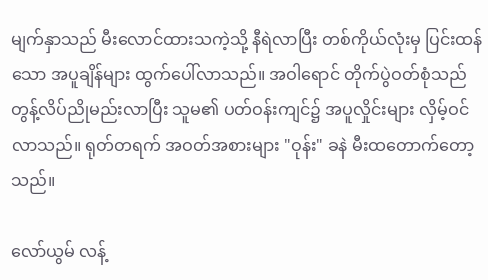မျက်နှာသည် မီးလောင်ထားသကဲ့သို့ နီရဲလာပြီး တစ်ကိုယ်လုံးမှ ပြင်းထန်သော အပူချိန်များ ထွက်ပေါ်လာသည်။ အဝါရောင် တိုက်ပွဲဝတ်စုံသည် တွန့်လိပ်ညိုမည်းလာပြီး သူမ၏ ပတ်ဝန်းကျင်၌ အပူလှိုင်းများ လှိမ့်ဝင်လာသည်။ ရုတ်တရက် အဝတ်အစားများ "ဝုန်း" ခနဲ မီးထတောက်တော့သည်။

လော်ယွမ် လန့်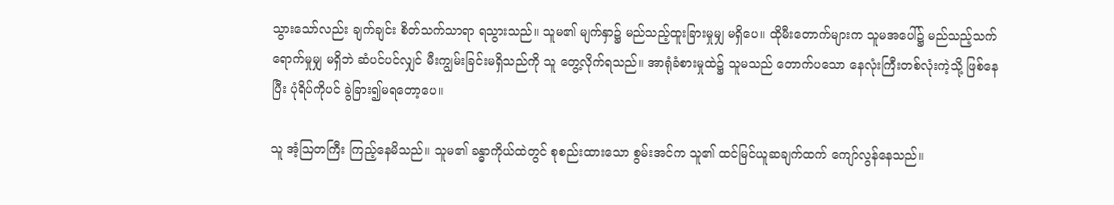သွားသော်လည်း ချက်ချင်း စိတ်သက်သာရာ ရသွားသည်။ သူမ၏ မျက်နှာ၌ မည်သည့်ထူးခြားမှုမျှ မရှိပေ။ ထိုမီးတောက်များက သူမအပေါ်၌ မည်သည့်သက်ရောက်မှုမျှ မရှိဘဲ ဆံပင်ပင်လျှင် မီးကျွမ်းခြင်းမရှိသည်ကို သူ တွေ့လိုက်ရသည်။ အာရုံခံစားမှုထဲ၌ သူမသည် တောက်ပသော နေလုံးကြီးတစ်လုံးကဲ့သို့ ဖြစ်နေပြီး ပုံရိပ်ကိုပင် ခွဲခြား၍မရတော့ပေ။

သူ အံ့ဩတကြီး ကြည့်နေမိသည်။ သူမ၏ ခန္ဓာကိုယ်ထဲတွင် စုစည်းထားသော စွမ်းအင်က သူ၏ ထင်မြင်ယူဆချက်ထက် ကျော်လွန်နေသည်။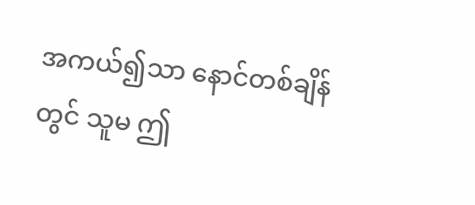အကယ်၍သာ နောင်တစ်ချိန်တွင် သူမ ဤ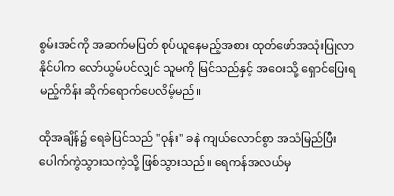စွမ်းအင်ကို အဆက်မပြတ် စုပ်ယူနေမည့်အစား ထုတ်ဖော်အသုံးပြုလာနိုင်ပါက လော်ယွမ်ပင်လျှင် သူမကို မြင်သည်နှင့် အဝေးသို့ ရှောင်ပြေးရမည့်ကိန်း ဆိုက်ရောက်ပေလိမ့်မည်။

ထိုအချိန်၌ ရေခဲပြင်သည် "ဝုန်း" ခနဲ ကျယ်လောင်စွာ အသံမြည်ပြီး ပေါက်ကွဲသွားသကဲ့သို့ ဖြစ်သွားသည်။ ရေကန်အလယ်မှ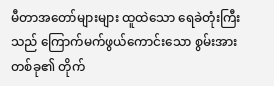မီတာအတော်များများ ထူထဲသော ရေခဲတုံးကြီးသည် ကြောက်မက်ဖွယ်ကောင်းသော စွမ်းအားတစ်ခု၏ တိုက်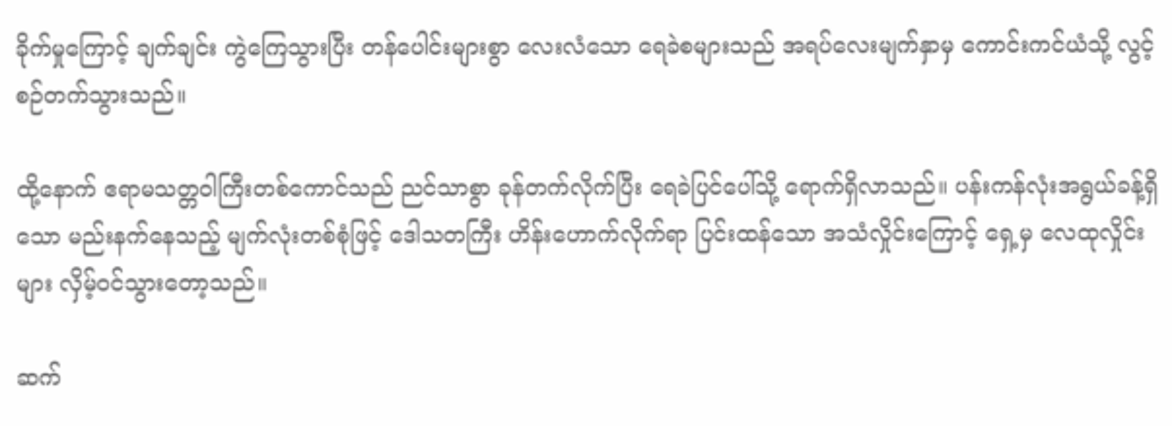ခိုက်မှုကြောင့် ချက်ချင်း ကွဲကြေသွားပြီး တန်ပေါင်းများစွာ လေးလံသော ရေခဲစများသည် အရပ်လေးမျက်နှာမှ ကောင်းကင်ယံသို့ လွင့်စဉ်တက်သွားသည်။

ထို့နောက် ဧရာမသတ္တဝါကြီးတစ်ကောင်သည် ညင်သာစွာ ခုန်တက်လိုက်ပြီး ရေခဲပြင်ပေါ်သို့ ရောက်ရှိလာသည်။ ပန်းကန်လုံးအရွယ်ခန့်ရှိသော မည်းနက်နေသည့် မျက်လုံးတစ်စုံဖြင့် ဒေါသတကြီး ဟိန်းဟောက်လိုက်ရာ ပြင်းထန်သော အသံလှိုင်းကြောင့် ရှေ့မှ လေထုလှိုင်းများ လှိမ့်ဝင်သွားတော့သည်။

ဆက်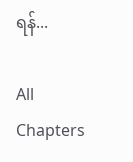ရန်...

All Chapters